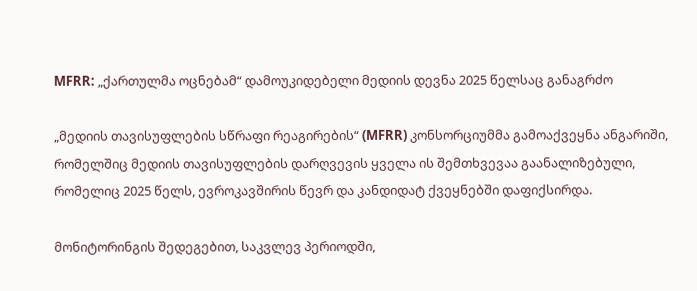MFRR: „ქართულმა ოცნებამ“ დამოუკიდებელი მედიის დევნა 2025 წელსაც განაგრძო

„მედიის თავისუფლების სწრაფი რეაგირების“ (MFRR) კონსორციუმმა გამოაქვეყნა ანგარიში, რომელშიც მედიის თავისუფლების დარღვევის ყველა ის შემთხვევაა გაანალიზებული, რომელიც 2025 წელს, ევროკავშირის წევრ და კანდიდატ ქვეყნებში დაფიქსირდა.

მონიტორინგის შედეგებით, საკვლევ პერიოდში,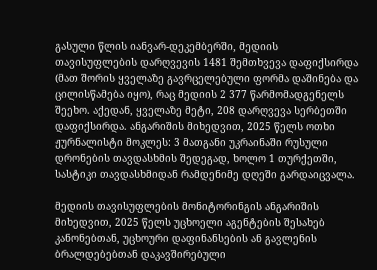გასული წლის იანვარ-დეკემბერში, მედიის თავისუფლების დარღვევის 1481 შემთხვევა დაფიქსირდა (მათ შორის ყველაზე გავრცელებული ფორმა დაშინება და ცილისწამება იყო), რაც მედიის 2 377 წარმომადგენელს შეეხო. აქედან, ყველაზე მეტი, 208 დარღვევა სერბეთში დაფიქსირდა. ანგარიშის მიხედვით, 2025 წელს ოთხი ჟურნალისტი მოკლეს: 3 მათგანი უკრაინაში რუსული დრონების თავდასხმის შედეგად, ხოლო 1 თურქეთში, სასტიკი თავდასხმიდან რამდენიმე დღეში გარდაიცვალა.

მედიის თავისუფლების მონიტორინგის ანგარიშის მიხედვით, 2025 წელს უცხოელი აგენტების შესახებ კანონებთან, უცხოური დაფინანსების ან გავლენის ბრალდებებთან დაკავშირებული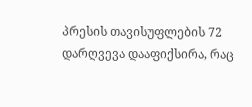პრესის თავისუფლების 72 დარღვევა დააფიქსირა, რაც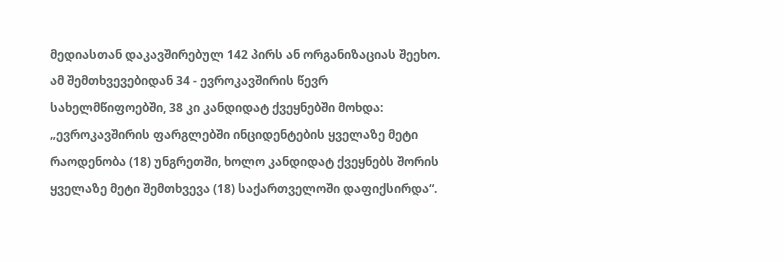მედიასთან დაკავშირებულ 142 პირს ან ორგანიზაციას შეეხო. ამ შემთხვევებიდან 34 - ევროკავშირის წევრ სახელმწიფოებში, 38 კი კანდიდატ ქვეყნებში მოხდა: „ევროკავშირის ფარგლებში ინციდენტების ყველაზე მეტი რაოდენობა (18) უნგრეთში, ხოლო კანდიდატ ქვეყნებს შორის ყველაზე მეტი შემთხვევა (18) საქართველოში დაფიქსირდა“.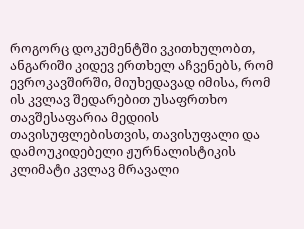როგორც დოკუმენტში ვკითხულობთ, ანგარიში კიდევ ერთხელ აჩვენებს, რომ ევროკავშირში, მიუხედავად იმისა, რომ ის კვლავ შედარებით უსაფრთხო თავშესაფარია მედიის თავისუფლებისთვის, თავისუფალი და დამოუკიდებელი ჟურნალისტიკის კლიმატი კვლავ მრავალი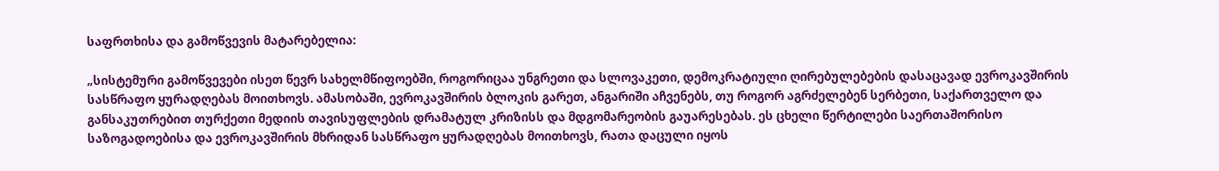საფრთხისა და გამოწვევის მატარებელია:

„სისტემური გამოწვევები ისეთ წევრ სახელმწიფოებში, როგორიცაა უნგრეთი და სლოვაკეთი, დემოკრატიული ღირებულებების დასაცავად ევროკავშირის სასწრაფო ყურადღებას მოითხოვს. ამასობაში, ევროკავშირის ბლოკის გარეთ, ანგარიში აჩვენებს, თუ როგორ აგრძელებენ სერბეთი, საქართველო და განსაკუთრებით თურქეთი მედიის თავისუფლების დრამატულ კრიზისს და მდგომარეობის გაუარესებას. ეს ცხელი წერტილები საერთაშორისო საზოგადოებისა და ევროკავშირის მხრიდან სასწრაფო ყურადღებას მოითხოვს, რათა დაცული იყოს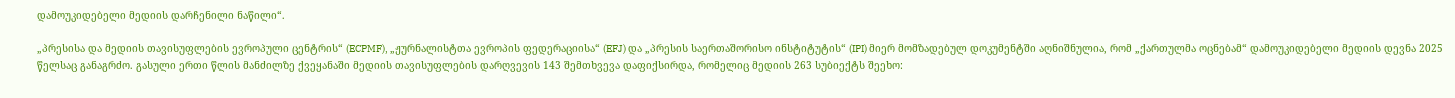დამოუკიდებელი მედიის დარჩენილი ნაწილი“.

„პრესისა და მედიის თავისუფლების ევროპული ცენტრის“ (ECPMF), „ჟურნალისტთა ევროპის ფედერაციისა“ (EFJ) და „პრესის საერთაშორისო ინსტიტუტის“ (IPI) მიერ მომზადებულ დოკუმენტში აღნიშნულია, რომ „ქართულმა ოცნებამ“ დამოუკიდებელი მედიის დევნა 2025 წელსაც განაგრძო. გასული ერთი წლის მანძილზე ქვეყანაში მედიის თავისუფლების დარღვევის 143 შემთხვევა დაფიქსირდა, რომელიც მედიის 263 სუბიექტს შეეხო: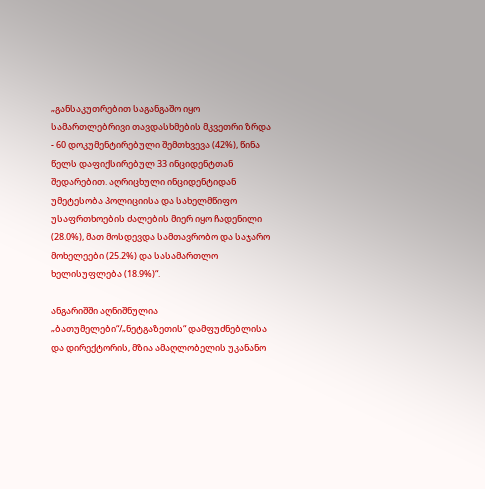„განსაკუთრებით საგანგაშო იყო სამართლებრივი თავდასხმების მკვეთრი ზრდა - 60 დოკუმენტირებული შემთხვევა (42%), წინა წელს დაფიქსირებულ 33 ინციდენტთან შედარებით. აღრიცხული ინციდენტიდან უმეტესობა პოლიციისა და სახელმწიფო უსაფრთხოების ძალების მიერ იყო ჩადენილი (28.0%), მათ მოსდევდა სამთავრობო და საჯარო მოხელეები (25.2%) და სასამართლო ხელისუფლება (18.9%)“.

ანგარიშში აღნიშნულია „ბათუმელები“/„ნეტგაზეთის“ დამფუძნებლისა და დირექტორის, მზია ამაღლობელის უკანანო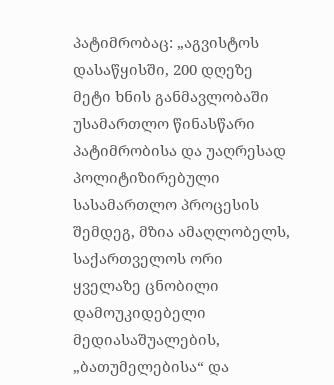პატიმრობაც: „აგვისტოს დასაწყისში, 200 დღეზე მეტი ხნის განმავლობაში უსამართლო წინასწარი პატიმრობისა და უაღრესად პოლიტიზირებული სასამართლო პროცესის შემდეგ, მზია ამაღლობელს, საქართველოს ორი ყველაზე ცნობილი დამოუკიდებელი მედიასაშუალების, „ბათუმელებისა“ და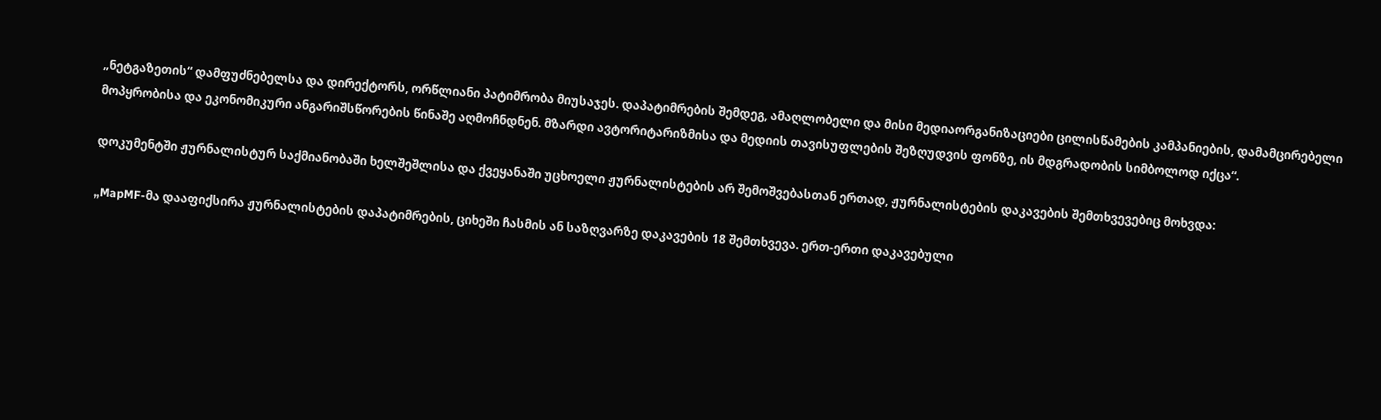„ნეტგაზეთის“ დამფუძნებელსა და დირექტორს, ორწლიანი პატიმრობა მიუსაჯეს. დაპატიმრების შემდეგ, ამაღლობელი და მისი მედიაორგანიზაციები ცილისწამების კამპანიების, დამამცირებელი მოპყრობისა და ეკონომიკური ანგარიშსწორების წინაშე აღმოჩნდნენ. მზარდი ავტორიტარიზმისა და მედიის თავისუფლების შეზღუდვის ფონზე, ის მდგრადობის სიმბოლოდ იქცა“.

დოკუმენტში ჟურნალისტურ საქმიანობაში ხელშეშლისა და ქვეყანაში უცხოელი ჟურნალისტების არ შემოშვებასთან ერთად, ჟურნალისტების დაკავების შემთხვევებიც მოხვდა:

„MapMF-მა დააფიქსირა ჟურნალისტების დაპატიმრების, ციხეში ჩასმის ან საზღვარზე დაკავების 18 შემთხვევა. ერთ-ერთი დაკავებული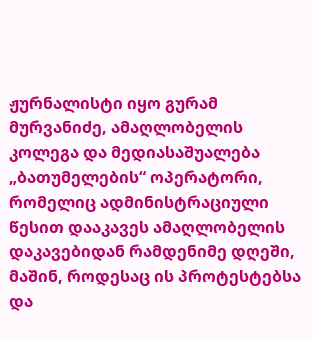ჟურნალისტი იყო გურამ მურვანიძე, ამაღლობელის კოლეგა და მედიასაშუალება „ბათუმელების“ ოპერატორი, რომელიც ადმინისტრაციული წესით დააკავეს ამაღლობელის დაკავებიდან რამდენიმე დღეში, მაშინ, როდესაც ის პროტესტებსა და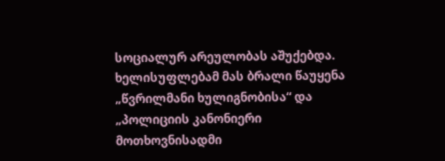სოციალურ არეულობას აშუქებდა. ხელისუფლებამ მას ბრალი წაუყენა „წვრილმანი ხულიგნობისა“ და „პოლიციის კანონიერი მოთხოვნისადმი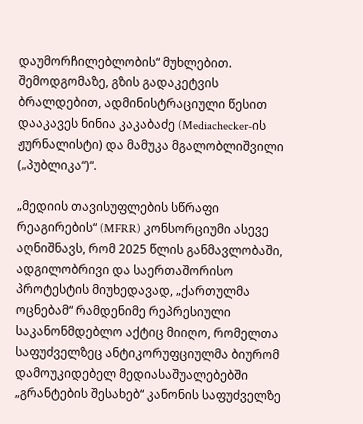დაუმორჩილებლობის“ მუხლებით. შემოდგომაზე, გზის გადაკეტვის ბრალდებით, ადმინისტრაციული წესით დააკავეს ნინია კაკაბაძე (Mediachecker-ის ჟურნალისტი) და მამუკა მგალობლიშვილი („პუბლიკა“)“.

„მედიის თავისუფლების სწრაფი რეაგირების“ (MFRR) კონსორციუმი ასევე აღნიშნავს, რომ 2025 წლის განმავლობაში, ადგილობრივი და საერთაშორისო პროტესტის მიუხედავად, „ქართულმა ოცნებამ“ რამდენიმე რეპრესიული საკანონმდებლო აქტიც მიიღო, რომელთა საფუძველზეც ანტიკორუფციულმა ბიურომ დამოუკიდებელ მედიასაშუალებებში „გრანტების შესახებ“ კანონის საფუძველზე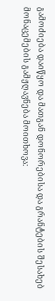გამოძიება დაიწყო და მათგან დონორებისა და გრანტების შესახებ მონაცემების გამჟღავნება მოითხოვა: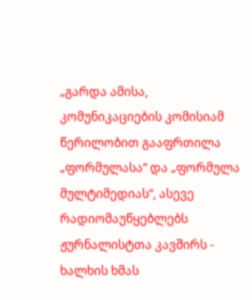„გარდა ამისა, კომუნიკაციების კომისიამ წერილობით გააფრთილა  „ფორმულასა“ და „ფორმულა მულტიმედიას“, ასევე რადიომაუწყებლებს ჟურნალისტთა კავშირს - ხალხის ხმას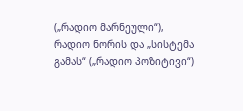(„რადიო მარნეული“), რადიო ნორის და „სისტემა გამას“ („რადიო პოზიტივი“)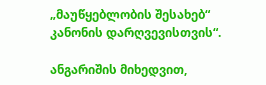„მაუწყებლობის შესახებ“ კანონის დარღვევისთვის“.

ანგარიშის მიხედვით,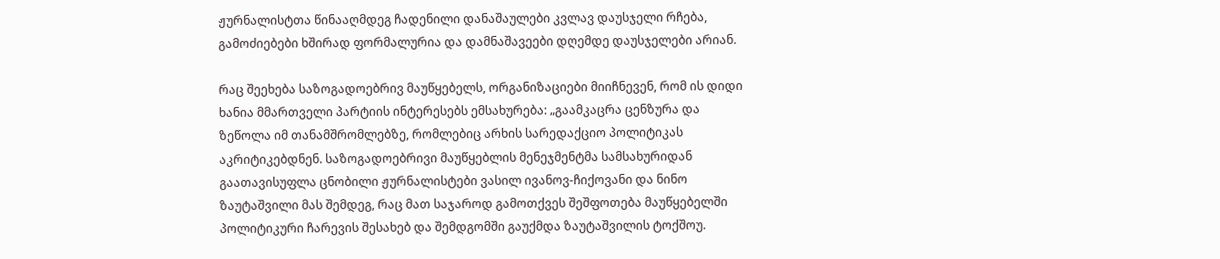ჟურნალისტთა წინააღმდეგ ჩადენილი დანაშაულები კვლავ დაუსჯელი რჩება, გამოძიებები ხშირად ფორმალურია და დამნაშავეები დღემდე დაუსჯელები არიან.

რაც შეეხება საზოგადოებრივ მაუწყებელს, ორგანიზაციები მიიჩნევენ, რომ ის დიდი ხანია მმართველი პარტიის ინტერესებს ემსახურება: „გაამკაცრა ცენზურა და ზეწოლა იმ თანამშრომლებზე, რომლებიც არხის სარედაქციო პოლიტიკას აკრიტიკებდნენ. საზოგადოებრივი მაუწყებლის მენეჯმენტმა სამსახურიდან გაათავისუფლა ცნობილი ჟურნალისტები ვასილ ივანოვ-ჩიქოვანი და ნინო ზაუტაშვილი მას შემდეგ, რაც მათ საჯაროდ გამოთქვეს შეშფოთება მაუწყებელში პოლიტიკური ჩარევის შესახებ და შემდგომში გაუქმდა ზაუტაშვილის ტოქშოუ.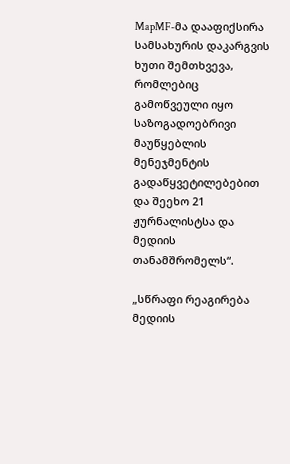MapMF-მა დააფიქსირა სამსახურის დაკარგვის ხუთი შემთხვევა, რომლებიც გამოწვეული იყო საზოგადოებრივი მაუწყებლის მენეჯმენტის გადაწყვეტილებებით და შეეხო 21 ჟურნალისტსა და მედიის თანამშრომელს“.

„სწრაფი რეაგირება მედიის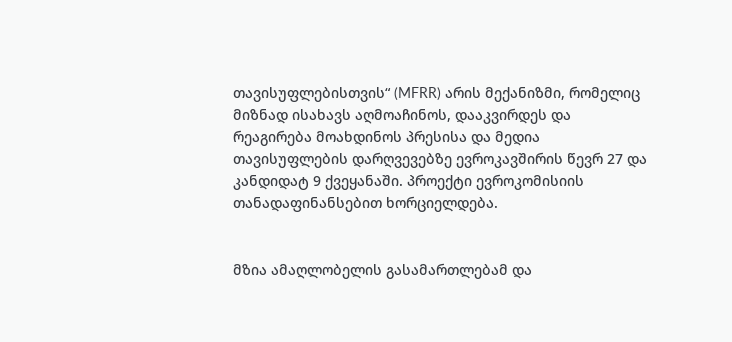თავისუფლებისთვის“ (MFRR) არის მექანიზმი, რომელიც მიზნად ისახავს აღმოაჩინოს, დააკვირდეს და რეაგირება მოახდინოს პრესისა და მედია თავისუფლების დარღვევებზე ევროკავშირის წევრ 27 და კანდიდატ 9 ქვეყანაში. პროექტი ევროკომისიის თანადაფინანსებით ხორციელდება.


მზია ამაღლობელის გასამართლებამ და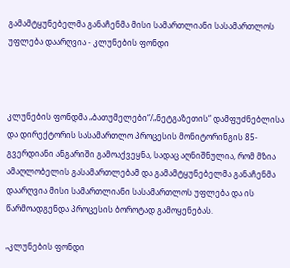გამამტყუნებელმა განაჩენმა მისი სამართლიანი სასამართლოს უფლება დაარღვია - კლუნების ფონდი



კლუნების ფონდმა „ბათუმელები“/„ნეტგაზეთის“ დამფუძნებლისა და დირექტორის სასამართლო პროცესის მონიტორინგის 85-გვერდიანი ანგარიში გამოაქვეყნა, სადაც აღნიშნულია, რომ მზია ამაღლობელის გასამართლებამ და გამამტყუნებელმა განაჩენმა დაარღვია მისი სამართლიანი სასამართლოს უფლება და ის წარმოადგენდა პროცესის ბოროტად გამოყენებას.

„კლუნების ფონდი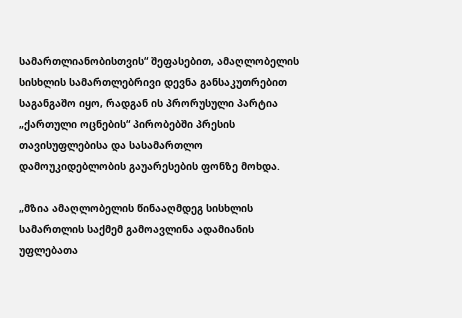სამართლიანობისთვის“ შეფასებით, ამაღლობელის სისხლის სამართლებრივი დევნა განსაკუთრებით საგანგაშო იყო, რადგან ის პრორუსული პარტია „ქართული ოცნების“ პირობებში პრესის თავისუფლებისა და სასამართლო დამოუკიდებლობის გაუარესების ფონზე მოხდა.

„მზია ამაღლობელის წინააღმდეგ სისხლის სამართლის საქმემ გამოავლინა ადამიანის უფლებათა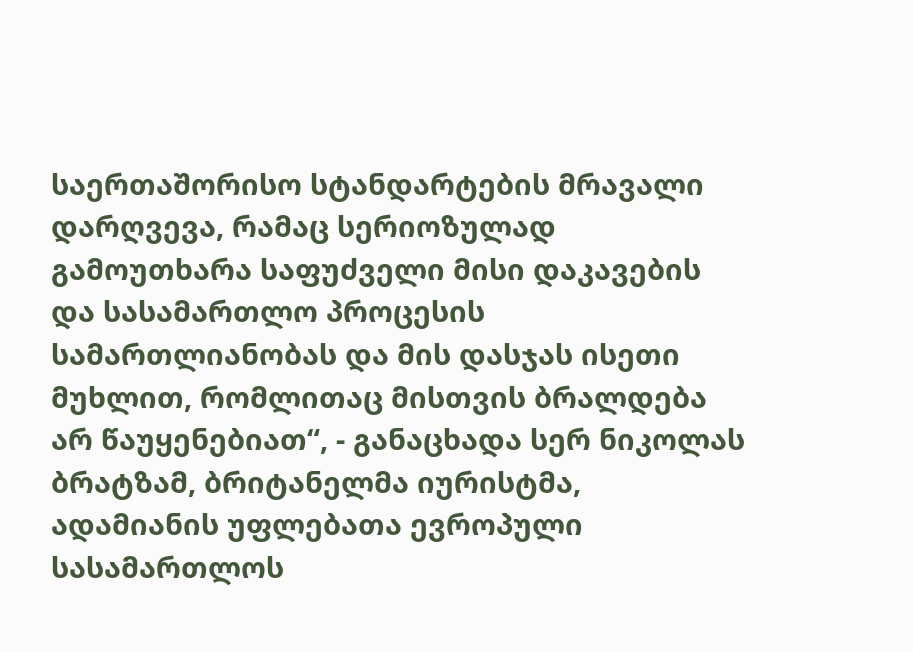საერთაშორისო სტანდარტების მრავალი დარღვევა, რამაც სერიოზულად გამოუთხარა საფუძველი მისი დაკავების და სასამართლო პროცესის სამართლიანობას და მის დასჯას ისეთი მუხლით, რომლითაც მისთვის ბრალდება არ წაუყენებიათ“, - განაცხადა სერ ნიკოლას ბრატზამ, ბრიტანელმა იურისტმა, ადამიანის უფლებათა ევროპული სასამართლოს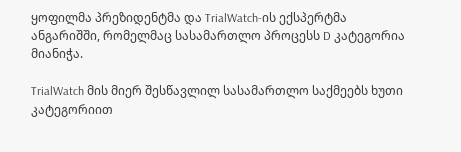ყოფილმა პრეზიდენტმა და TrialWatch-ის ექსპერტმა ანგარიშში, რომელმაც სასამართლო პროცესს D კატეგორია მიანიჭა.

TrialWatch მის მიერ შესწავლილ სასამართლო საქმეებს ხუთი კატეგორიით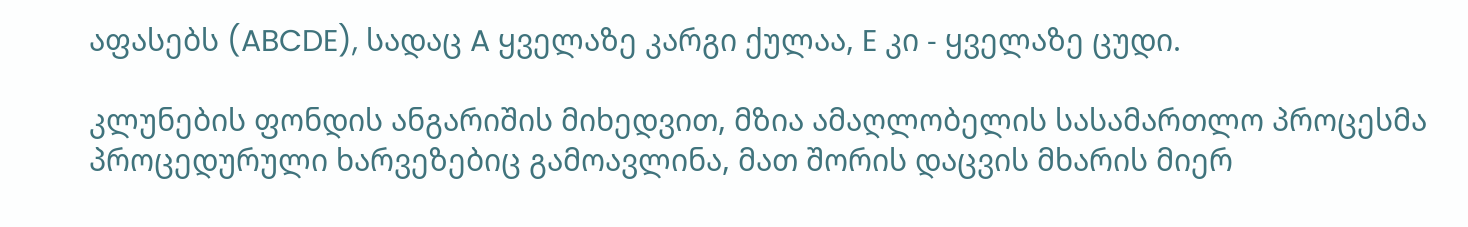აფასებს (ABCDE), სადაც A ყველაზე კარგი ქულაა, E კი - ყველაზე ცუდი.

კლუნების ფონდის ანგარიშის მიხედვით, მზია ამაღლობელის სასამართლო პროცესმა პროცედურული ხარვეზებიც გამოავლინა, მათ შორის დაცვის მხარის მიერ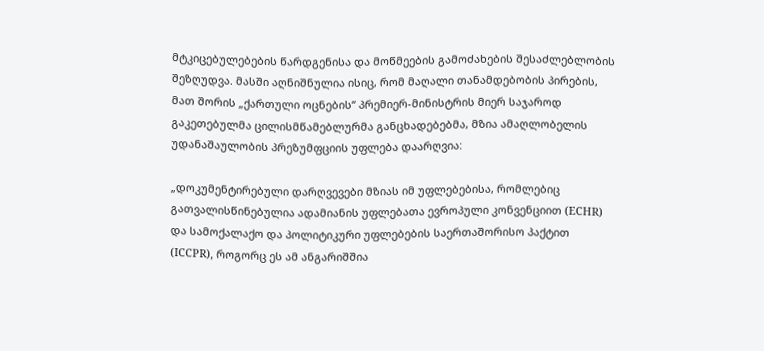მტკიცებულებების წარდგენისა და მოწმეების გამოძახების შესაძლებლობის შეზღუდვა. მასში აღნიშნულია ისიც, რომ მაღალი თანამდებობის პირების, მათ შორის „ქართული ოცნების“ პრემიერ-მინისტრის მიერ საჯაროდ გაკეთებულმა ცილისმწამებლურმა განცხადებებმა, მზია ამაღლობელის უდანაშაულობის პრეზუმფციის უფლება დაარღვია:

„დოკუმენტირებული დარღვევები მზიას იმ უფლებებისა, რომლებიც გათვალისწინებულია ადამიანის უფლებათა ევროპული კონვენციით (ECHR) და სამოქალაქო და პოლიტიკური უფლებების საერთაშორისო პაქტით (ICCPR), როგორც ეს ამ ანგარიშშია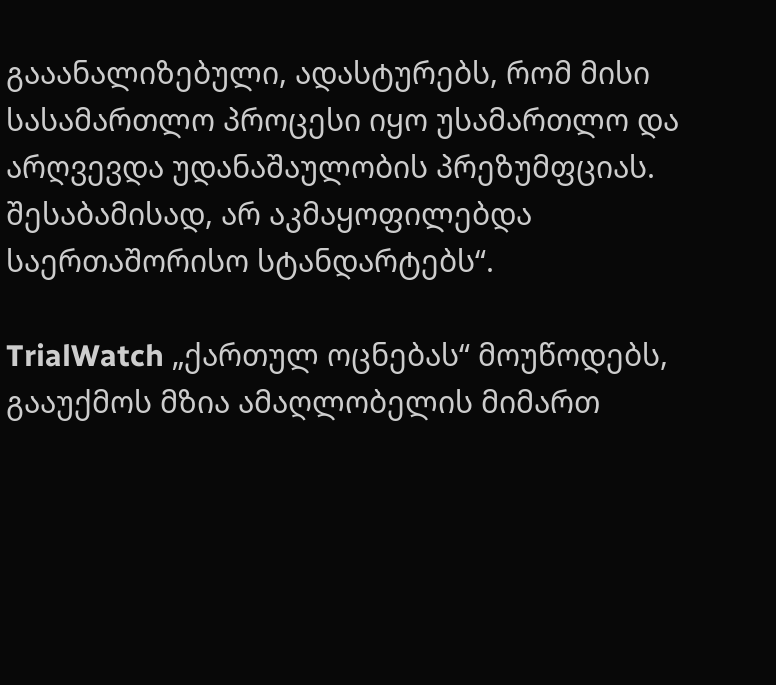გააანალიზებული, ადასტურებს, რომ მისი სასამართლო პროცესი იყო უსამართლო და არღვევდა უდანაშაულობის პრეზუმფციას. შესაბამისად, არ აკმაყოფილებდა საერთაშორისო სტანდარტებს“.

TrialWatch „ქართულ ოცნებას“ მოუწოდებს, გააუქმოს მზია ამაღლობელის მიმართ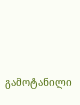გამოტანილი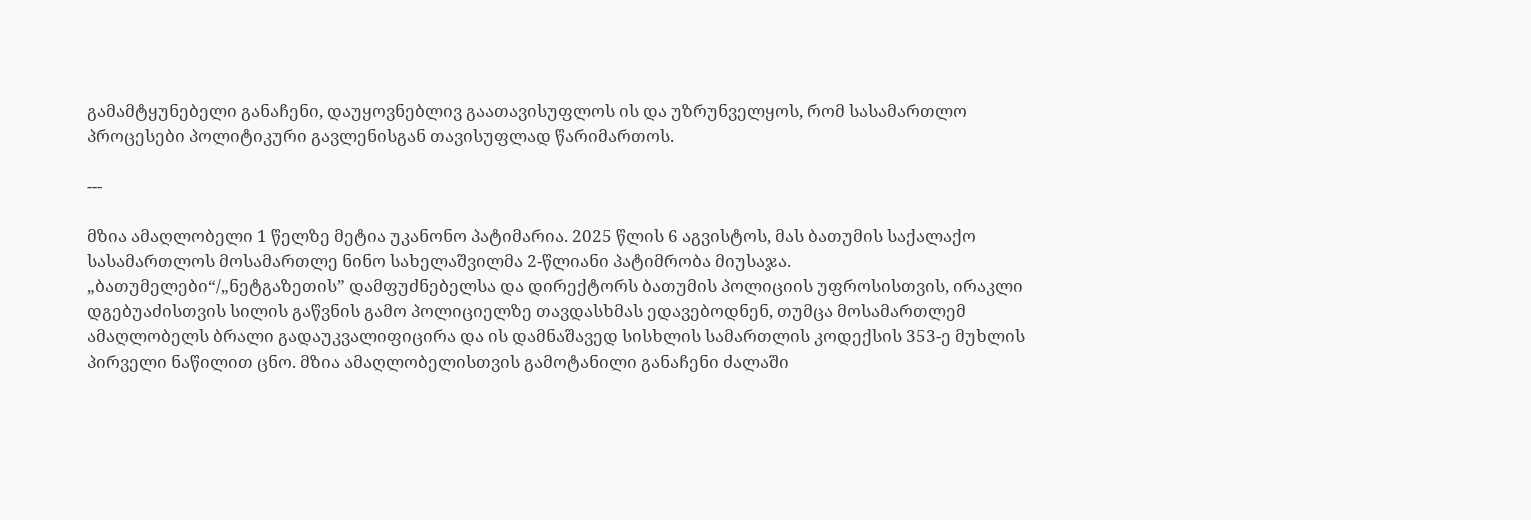გამამტყუნებელი განაჩენი, დაუყოვნებლივ გაათავისუფლოს ის და უზრუნველყოს, რომ სასამართლო პროცესები პოლიტიკური გავლენისგან თავისუფლად წარიმართოს.

---

მზია ამაღლობელი 1 წელზე მეტია უკანონო პატიმარია. 2025 წლის 6 აგვისტოს, მას ბათუმის საქალაქო სასამართლოს მოსამართლე ნინო სახელაშვილმა 2-წლიანი პატიმრობა მიუსაჯა. „ბათუმელები“/„ნეტგაზეთის” დამფუძნებელსა და დირექტორს ბათუმის პოლიციის უფროსისთვის, ირაკლი დგებუაძისთვის სილის გაწვნის გამო პოლიციელზე თავდასხმას ედავებოდნენ, თუმცა მოსამართლემ ამაღლობელს ბრალი გადაუკვალიფიცირა და ის დამნაშავედ სისხლის სამართლის კოდექსის 353-ე მუხლის პირველი ნაწილით ცნო. მზია ამაღლობელისთვის გამოტანილი განაჩენი ძალაში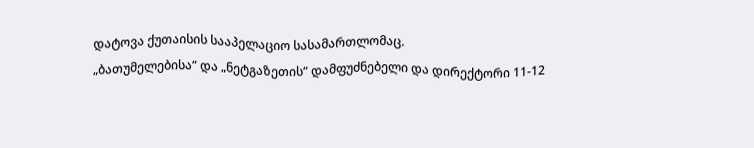დატოვა ქუთაისის სააპელაციო სასამართლომაც.
„ბათუმელებისა“ და „ნეტგაზეთის“ დამფუძნებელი და დირექტორი 11-12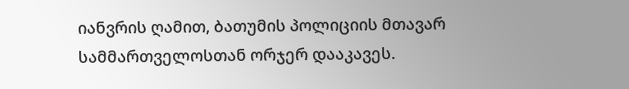იანვრის ღამით, ბათუმის პოლიციის მთავარ სამმართველოსთან ორჯერ დააკავეს.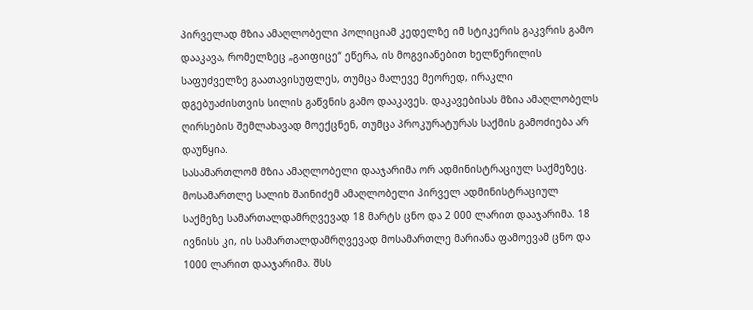პირველად მზია ამაღლობელი პოლიციამ კედელზე იმ სტიკერის გაკვრის გამო დააკავა, რომელზეც „გაიფიცე“ ეწერა, ის მოგვიანებით ხელწერილის საფუძველზე გაათავისუფლეს, თუმცა მალევე მეორედ, ირაკლი დგებუაძისთვის სილის გაწვნის გამო დააკავეს. დაკავებისას მზია ამაღლობელს ღირსების შემლახავად მოექცნენ, თუმცა პროკურატურას საქმის გამოძიება არ დაუწყია.
სასამართლომ მზია ამაღლობელი დააჯარიმა ორ ადმინისტრაციულ საქმეზეც. მოსამართლე სალიხ შაინიძემ ამაღლობელი პირველ ადმინისტრაციულ საქმეზე სამართალდამრღვევად 18 მარტს ცნო და 2 000 ლარით დააჯარიმა. 18 ივნისს კი, ის სამართალდამრღვევად მოსამართლე მარიანა ფამოევამ ცნო და 1000 ლარით დააჯარიმა. შსს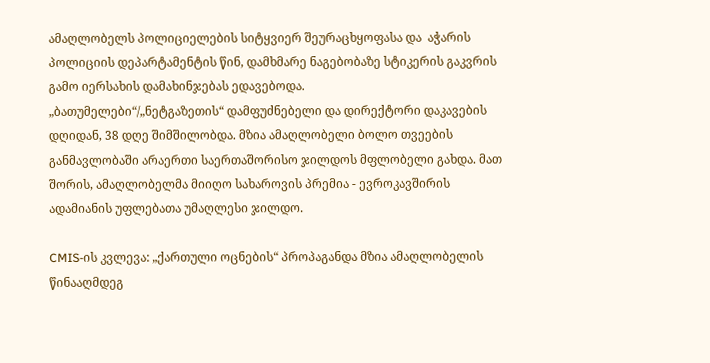ამაღლობელს პოლიციელების სიტყვიერ შეურაცხყოფასა და  აჭარის პოლიციის დეპარტამენტის წინ, დამხმარე ნაგებობაზე სტიკერის გაკვრის გამო იერსახის დამახინჯებას ედავებოდა.
„ბათუმელები“/„ნეტგაზეთის“ დამფუძნებელი და დირექტორი დაკავების დღიდან, 38 დღე შიმშილობდა. მზია ამაღლობელი ბოლო თვეების განმავლობაში არაერთი საერთაშორისო ჯილდოს მფლობელი გახდა. მათ შორის, ამაღლობელმა მიიღო სახაროვის პრემია - ევროკავშირის ადამიანის უფლებათა უმაღლესი ჯილდო.

CMIS-ის კვლევა: „ქართული ოცნების“ პროპაგანდა მზია ამაღლობელის წინააღმდეგ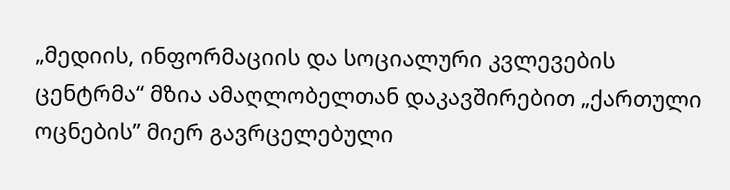„მედიის, ინფორმაციის და სოციალური კვლევების ცენტრმა“ მზია ამაღლობელთან დაკავშირებით „ქართული ოცნების” მიერ გავრცელებული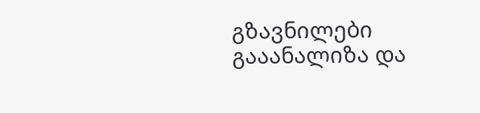გზავნილები გააანალიზა და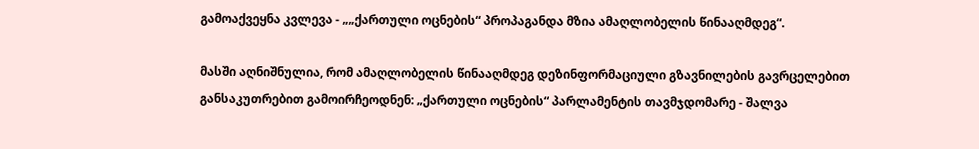გამოაქვეყნა კვლევა - „„ქართული ოცნების“ პროპაგანდა მზია ამაღლობელის წინააღმდეგ“.

მასში აღნიშნულია, რომ ამაღლობელის წინააღმდეგ დეზინფორმაციული გზავნილების გავრცელებით განსაკუთრებით გამოირჩეოდნენ: „ქართული ოცნების“ პარლამენტის თავმჯდომარე - შალვა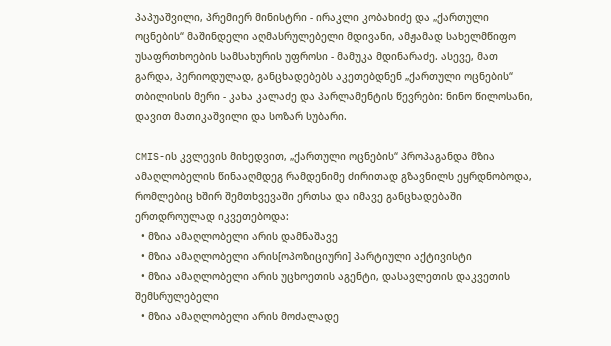პაპუაშვილი, პრემიერ მინისტრი - ირაკლი კობახიძე და „ქართული ოცნების“ მაშინდელი აღმასრულებელი მდივანი, ამჟამად სახელმწიფო უსაფრთხოების სამსახურის უფროსი - მამუკა მდინარაძე. ასევე, მათ გარდა, პერიოდულად, განცხადებებს აკეთებდნენ „ქართული ოცნების“ თბილისის მერი - კახა კალაძე და პარლამენტის წევრები: ნინო წილოსანი, დავით მათიკაშვილი და სოზარ სუბარი.

CMIS-ის კვლევის მიხედვით, „ქართული ოცნების“ პროპაგანდა მზია ამაღლობელის წინააღმდეგ რამდენიმე ძირითად გზავნილს ეყრდნობოდა, რომლებიც ხშირ შემთხვევაში ერთსა და იმავე განცხადებაში ერთდროულად იკვეთებოდა:
  • მზია ამაღლობელი არის დამნაშავე
  • მზია ამაღლობელი არის[ოპოზიციური] პარტიული აქტივისტი
  • მზია ამაღლობელი არის უცხოეთის აგენტი, დასავლეთის დაკვეთის შემსრულებელი
  • მზია ამაღლობელი არის მოძალადე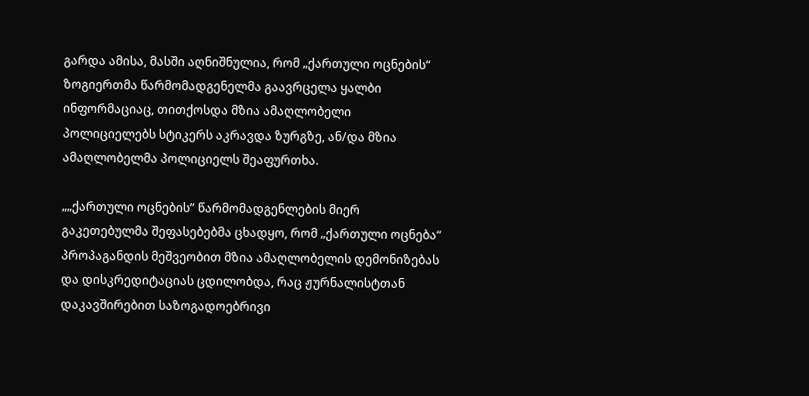გარდა ამისა, მასში აღნიშნულია, რომ „ქართული ოცნების“ ზოგიერთმა წარმომადგენელმა გაავრცელა ყალბი ინფორმაციაც, თითქოსდა მზია ამაღლობელი პოლიციელებს სტიკერს აკრავდა ზურგზე, ან/და მზია ამაღლობელმა პოლიციელს შეაფურთხა.

„„ქართული ოცნების” წარმომადგენლების მიერ გაკეთებულმა შეფასებებმა ცხადყო, რომ „ქართული ოცნება“ პროპაგანდის მეშვეობით მზია ამაღლობელის დემონიზებას და დისკრედიტაციას ცდილობდა, რაც ჟურნალისტთან დაკავშირებით საზოგადოებრივი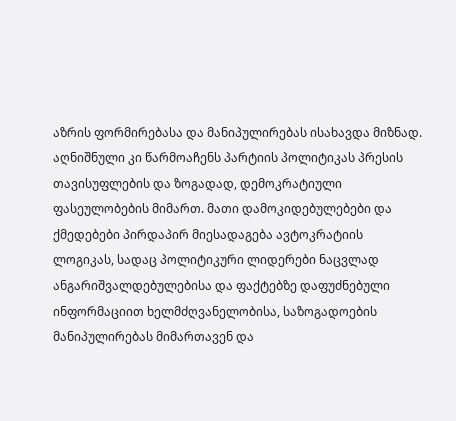აზრის ფორმირებასა და მანიპულირებას ისახავდა მიზნად. აღნიშნული კი წარმოაჩენს პარტიის პოლიტიკას პრესის თავისუფლების და ზოგადად, დემოკრატიული ფასეულობების მიმართ. მათი დამოკიდებულებები და ქმედებები პირდაპირ მიესადაგება ავტოკრატიის ლოგიკას, სადაც პოლიტიკური ლიდერები ნაცვლად ანგარიშვალდებულებისა და ფაქტებზე დაფუძნებული ინფორმაციით ხელმძღვანელობისა, საზოგადოების მანიპულირებას მიმართავენ და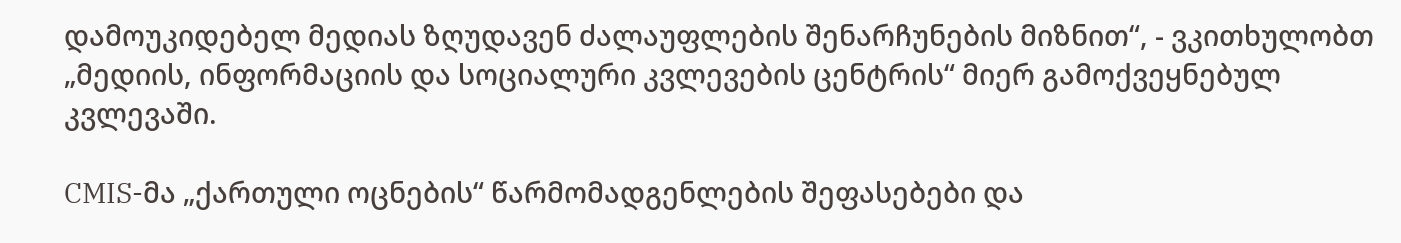დამოუკიდებელ მედიას ზღუდავენ ძალაუფლების შენარჩუნების მიზნით“, - ვკითხულობთ „მედიის, ინფორმაციის და სოციალური კვლევების ცენტრის“ მიერ გამოქვეყნებულ კვლევაში.

CMIS-მა „ქართული ოცნების“ წარმომადგენლების შეფასებები და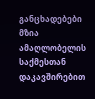განცხადებები მზია ამაღლობელის საქმესთან დაკავშირებით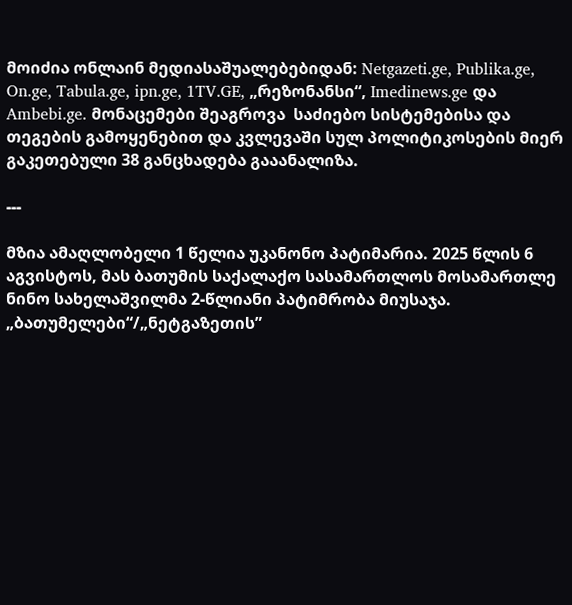მოიძია ონლაინ მედიასაშუალებებიდან: Netgazeti.ge, Publika.ge, On.ge, Tabula.ge, ipn.ge, 1TV.GE, „რეზონანსი“, Imedinews.ge და Ambebi.ge. მონაცემები შეაგროვა  საძიებო სისტემებისა და თეგების გამოყენებით და კვლევაში სულ პოლიტიკოსების მიერ გაკეთებული 38 განცხადება გააანალიზა.

---

მზია ამაღლობელი 1 წელია უკანონო პატიმარია. 2025 წლის 6 აგვისტოს, მას ბათუმის საქალაქო სასამართლოს მოსამართლე ნინო სახელაშვილმა 2-წლიანი პატიმრობა მიუსაჯა. „ბათუმელები“/„ნეტგაზეთის”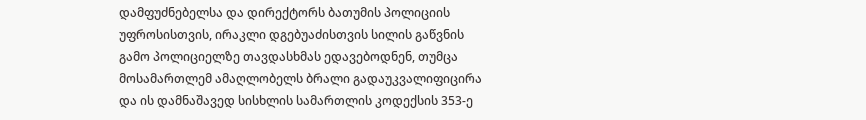დამფუძნებელსა და დირექტორს ბათუმის პოლიციის უფროსისთვის, ირაკლი დგებუაძისთვის სილის გაწვნის გამო პოლიციელზე თავდასხმას ედავებოდნენ, თუმცა მოსამართლემ ამაღლობელს ბრალი გადაუკვალიფიცირა და ის დამნაშავედ სისხლის სამართლის კოდექსის 353-ე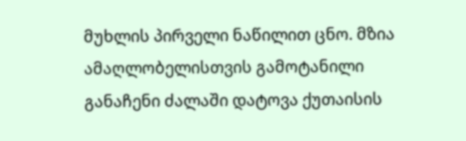მუხლის პირველი ნაწილით ცნო. მზია ამაღლობელისთვის გამოტანილი განაჩენი ძალაში დატოვა ქუთაისის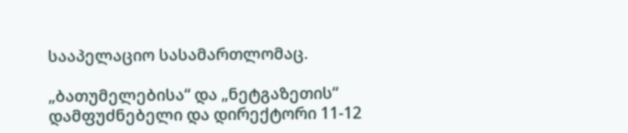სააპელაციო სასამართლომაც.

„ბათუმელებისა“ და „ნეტგაზეთის“ დამფუძნებელი და დირექტორი 11-12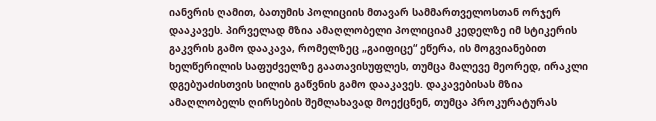იანვრის ღამით, ბათუმის პოლიციის მთავარ სამმართველოსთან ორჯერ დააკავეს. პირველად მზია ამაღლობელი პოლიციამ კედელზე იმ სტიკერის გაკვრის გამო დააკავა, რომელზეც „გაიფიცე“ ეწერა, ის მოგვიანებით ხელწერილის საფუძველზე გაათავისუფლეს, თუმცა მალევე მეორედ, ირაკლი დგებუაძისთვის სილის გაწვნის გამო დააკავეს. დაკავებისას მზია ამაღლობელს ღირსების შემლახავად მოექცნენ, თუმცა პროკურატურას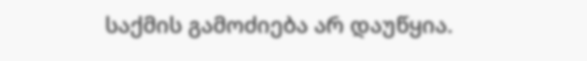საქმის გამოძიება არ დაუწყია.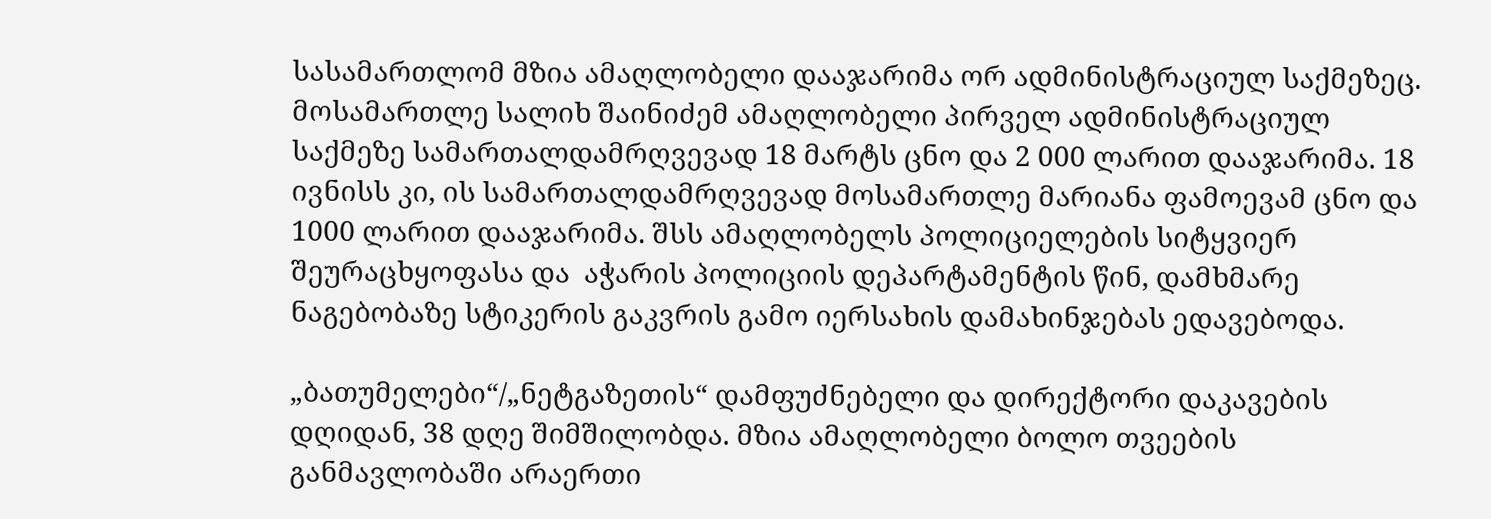სასამართლომ მზია ამაღლობელი დააჯარიმა ორ ადმინისტრაციულ საქმეზეც. მოსამართლე სალიხ შაინიძემ ამაღლობელი პირველ ადმინისტრაციულ საქმეზე სამართალდამრღვევად 18 მარტს ცნო და 2 000 ლარით დააჯარიმა. 18 ივნისს კი, ის სამართალდამრღვევად მოსამართლე მარიანა ფამოევამ ცნო და 1000 ლარით დააჯარიმა. შსს ამაღლობელს პოლიციელების სიტყვიერ შეურაცხყოფასა და  აჭარის პოლიციის დეპარტამენტის წინ, დამხმარე ნაგებობაზე სტიკერის გაკვრის გამო იერსახის დამახინჯებას ედავებოდა.

„ბათუმელები“/„ნეტგაზეთის“ დამფუძნებელი და დირექტორი დაკავების დღიდან, 38 დღე შიმშილობდა. მზია ამაღლობელი ბოლო თვეების განმავლობაში არაერთი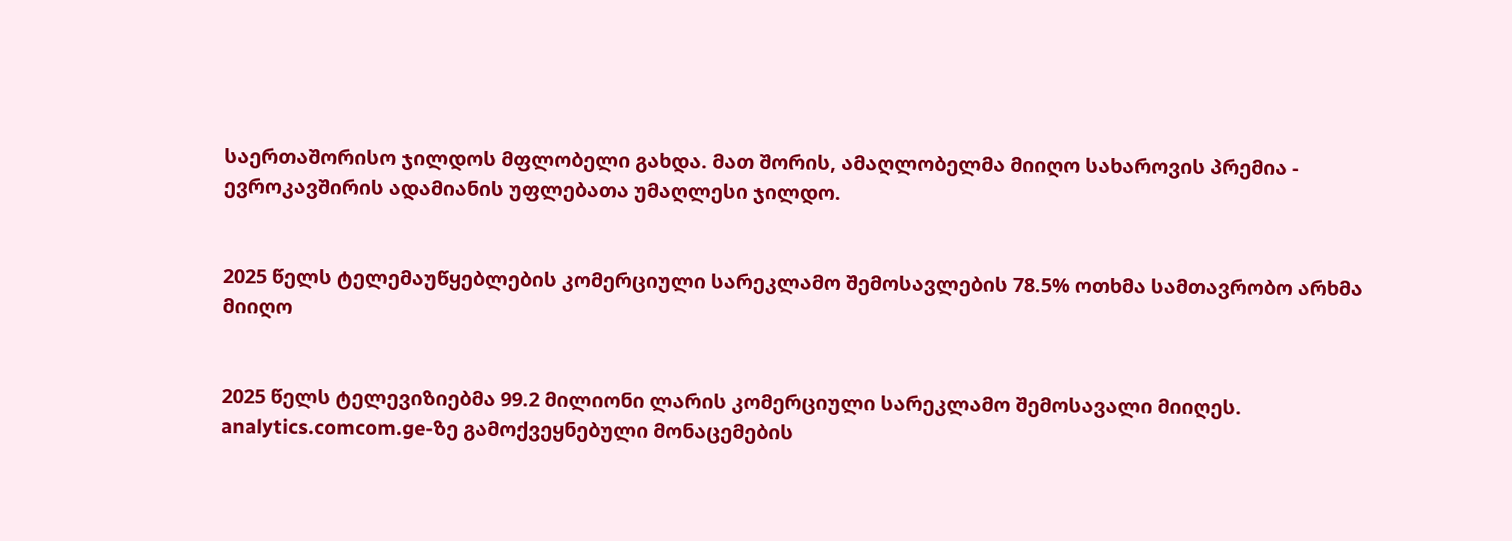საერთაშორისო ჯილდოს მფლობელი გახდა. მათ შორის, ამაღლობელმა მიიღო სახაროვის პრემია - ევროკავშირის ადამიანის უფლებათა უმაღლესი ჯილდო.


2025 წელს ტელემაუწყებლების კომერციული სარეკლამო შემოსავლების 78.5% ოთხმა სამთავრობო არხმა მიიღო


2025 წელს ტელევიზიებმა 99.2 მილიონი ლარის კომერციული სარეკლამო შემოსავალი მიიღეს. analytics.comcom.ge-ზე გამოქვეყნებული მონაცემების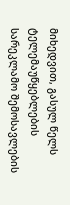მიხედვით, გასულ წელს ტელემაუწყებლების სარეკლამო შემოსავლების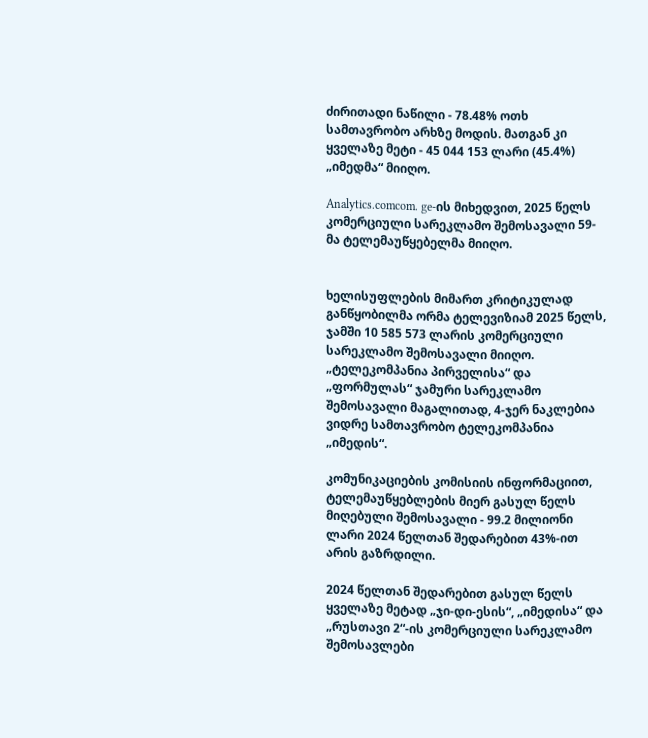ძირითადი ნაწილი - 78.48% ოთხ სამთავრობო არხზე მოდის. მათგან კი ყველაზე მეტი - 45 044 153 ლარი (45.4%) „იმედმა“ მიიღო.

Analytics.comcom. ge-ის მიხედვით, 2025 წელს კომერციული სარეკლამო შემოსავალი 59-მა ტელემაუწყებელმა მიიღო.


ხელისუფლების მიმართ კრიტიკულად განწყობილმა ორმა ტელევიზიამ 2025 წელს, ჯამში 10 585 573 ლარის კომერციული სარეკლამო შემოსავალი მიიღო. „ტელეკომპანია პირველისა“ და „ფორმულას“ ჯამური სარეკლამო შემოსავალი მაგალითად, 4-ჯერ ნაკლებია ვიდრე სამთავრობო ტელეკომპანია „იმედის“.

კომუნიკაციების კომისიის ინფორმაციით, ტელემაუწყებლების მიერ გასულ წელს მიღებული შემოსავალი - 99.2 მილიონი ლარი 2024 წელთან შედარებით 43%-ით არის გაზრდილი.

2024 წელთან შედარებით გასულ წელს ყველაზე მეტად „ჯი-დი-ესის“, „იმედისა“ და „რუსთავი 2“-ის კომერციული სარეკლამო შემოსავლები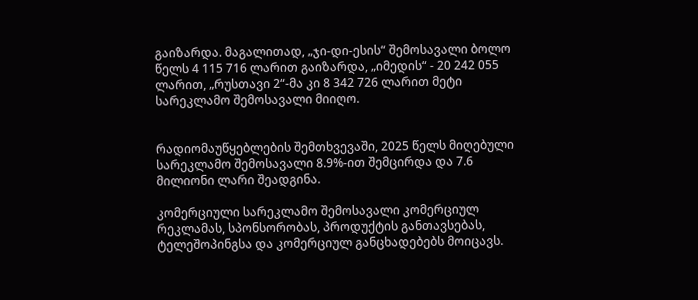გაიზარდა. მაგალითად, „ჯი-დი-ესის“ შემოსავალი ბოლო წელს 4 115 716 ლარით გაიზარდა, „იმედის“ - 20 242 055 ლარით, „რუსთავი 2“-მა კი 8 342 726 ლარით მეტი სარეკლამო შემოსავალი მიიღო.


რადიომაუწყებლების შემთხვევაში, 2025 წელს მიღებული სარეკლამო შემოსავალი 8.9%-ით შემცირდა და 7.6 მილიონი ლარი შეადგინა.

კომერციული სარეკლამო შემოსავალი კომერციულ რეკლამას, სპონსორობას, პროდუქტის განთავსებას, ტელეშოპინგსა და კომერციულ განცხადებებს მოიცავს.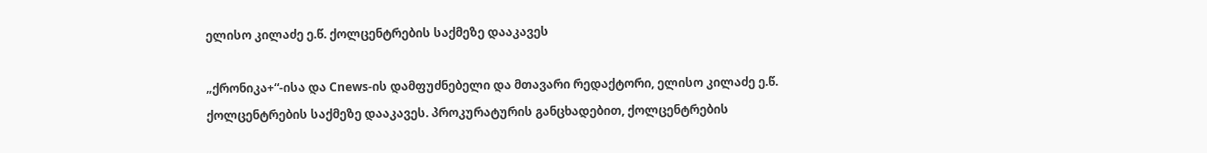ელისო კილაძე ე.წ. ქოლცენტრების საქმეზე დააკავეს

„ქრონიკა+“-ისა და Cnews-ის დამფუძნებელი და მთავარი რედაქტორი, ელისო კილაძე ე.წ. ქოლცენტრების საქმეზე დააკავეს. პროკურატურის განცხადებით, ქოლცენტრების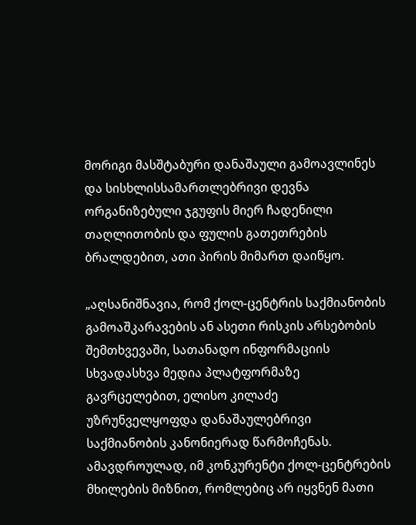მორიგი მასშტაბური დანაშაული გამოავლინეს და სისხლისსამართლებრივი დევნა ორგანიზებული ჯგუფის მიერ ჩადენილი თაღლითობის და ფულის გათეთრების ბრალდებით, ათი პირის მიმართ დაიწყო.

„აღსანიშნავია, რომ ქოლ-ცენტრის საქმიანობის გამოაშკარავების ან ასეთი რისკის არსებობის შემთხვევაში, სათანადო ინფორმაციის სხვადასხვა მედია პლატფორმაზე გავრცელებით, ელისო კილაძე უზრუნველყოფდა დანაშაულებრივი საქმიანობის კანონიერად წარმოჩენას. ამავდროულად, იმ კონკურენტი ქოლ-ცენტრების მხილების მიზნით, რომლებიც არ იყვნენ მათი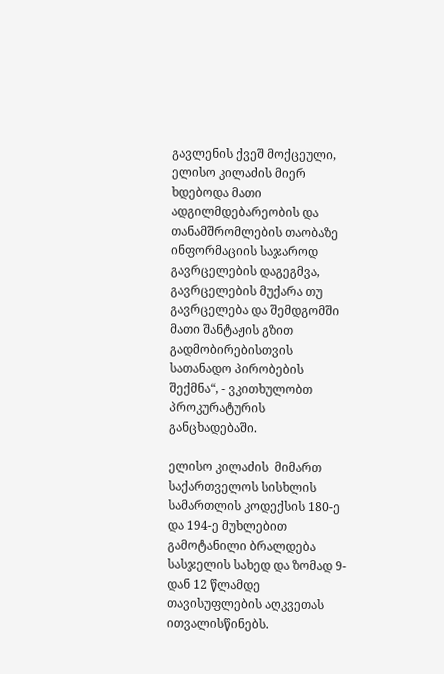გავლენის ქვეშ მოქცეული, ელისო კილაძის მიერ ხდებოდა მათი ადგილმდებარეობის და თანამშრომლების თაობაზე ინფორმაციის საჯაროდ გავრცელების დაგეგმვა, გავრცელების მუქარა თუ გავრცელება და შემდგომში მათი შანტაჟის გზით გადმობირებისთვის სათანადო პირობების შექმნა“, - ვკითხულობთ პროკურატურის განცხადებაში.

ელისო კილაძის  მიმართ საქართველოს სისხლის სამართლის კოდექსის 180-ე და 194-ე მუხლებით გამოტანილი ბრალდება სასჯელის სახედ და ზომად 9-დან 12 წლამდე თავისუფლების აღკვეთას ითვალისწინებს.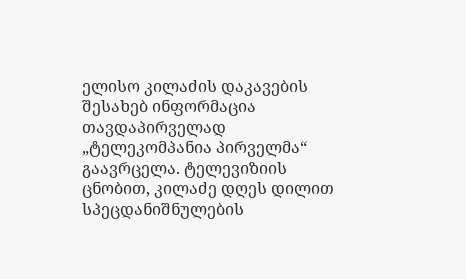ელისო კილაძის დაკავების შესახებ ინფორმაცია თავდაპირველად „ტელეკომპანია პირველმა“ გაავრცელა. ტელევიზიის ცნობით, კილაძე დღეს დილით სპეცდანიშნულების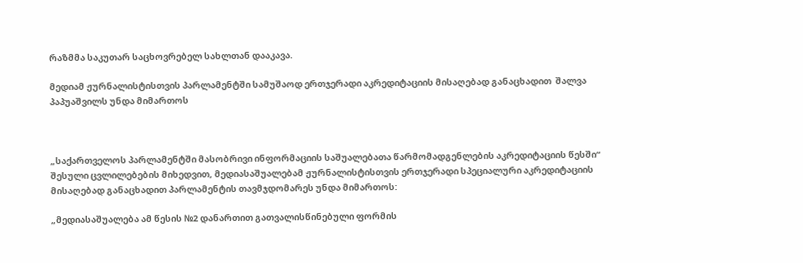რაზმმა საკუთარ საცხოვრებელ სახლთან დააკავა.

მედიამ ჟურნალისტისთვის პარლამენტში სამუშაოდ ერთჯერადი აკრედიტაციის მისაღებად განაცხადით  შალვა პაპუაშვილს უნდა მიმართოს



„საქართველოს პარლამენტში მასობრივი ინფორმაციის საშუალებათა წარმომადგენლების აკრედიტაციის წესში“ შესული ცვლილებების მიხედვით, მედიასაშუალებამ ჟურნალისტისთვის ერთჯერადი სპეციალური აკრედიტაციის მისაღებად განაცხადით პარლამენტის თავმჯდომარეს უნდა მიმართოს:

„მედიასაშუალება ამ წესის №2 დანართით გათვალისწინებული ფორმის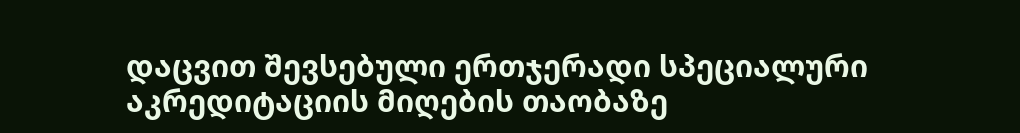დაცვით შევსებული ერთჯერადი სპეციალური აკრედიტაციის მიღების თაობაზე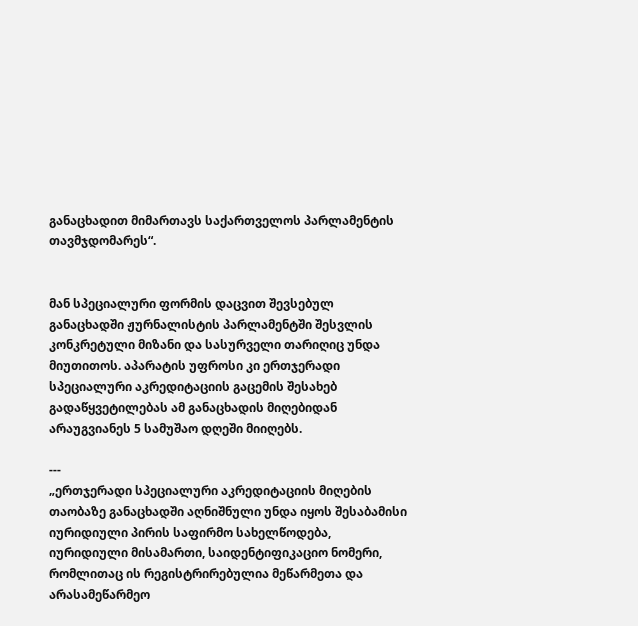განაცხადით მიმართავს საქართველოს პარლამენტის თავმჯდომარეს“.


მან სპეციალური ფორმის დაცვით შევსებულ განაცხადში ჟურნალისტის პარლამენტში შესვლის კონკრეტული მიზანი და სასურველი თარიღიც უნდა მიუთითოს. აპარატის უფროსი კი ერთჯერადი სპეციალური აკრედიტაციის გაცემის შესახებ გადაწყვეტილებას ამ განაცხადის მიღებიდან არაუგვიანეს 5 სამუშაო დღეში მიიღებს.

---
„ერთჯერადი სპეციალური აკრედიტაციის მიღების თაობაზე განაცხადში აღნიშნული უნდა იყოს შესაბამისი იურიდიული პირის საფირმო სახელწოდება, იურიდიული მისამართი, საიდენტიფიკაციო ნომერი, რომლითაც ის რეგისტრირებულია მეწარმეთა და არასამეწარმეო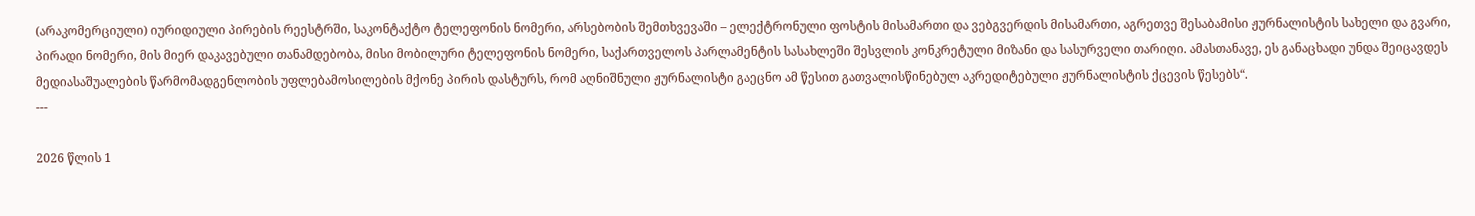(არაკომერციული) იურიდიული პირების რეესტრში, საკონტაქტო ტელეფონის ნომერი, არსებობის შემთხვევაში – ელექტრონული ფოსტის მისამართი და ვებგვერდის მისამართი, აგრეთვე შესაბამისი ჟურნალისტის სახელი და გვარი, პირადი ნომერი, მის მიერ დაკავებული თანამდებობა, მისი მობილური ტელეფონის ნომერი, საქართველოს პარლამენტის სასახლეში შესვლის კონკრეტული მიზანი და სასურველი თარიღი. ამასთანავე, ეს განაცხადი უნდა შეიცავდეს მედიასაშუალების წარმომადგენლობის უფლებამოსილების მქონე პირის დასტურს, რომ აღნიშნული ჟურნალისტი გაეცნო ამ წესით გათვალისწინებულ აკრედიტებული ჟურნალისტის ქცევის წესებს“.
---

2026 წლის 1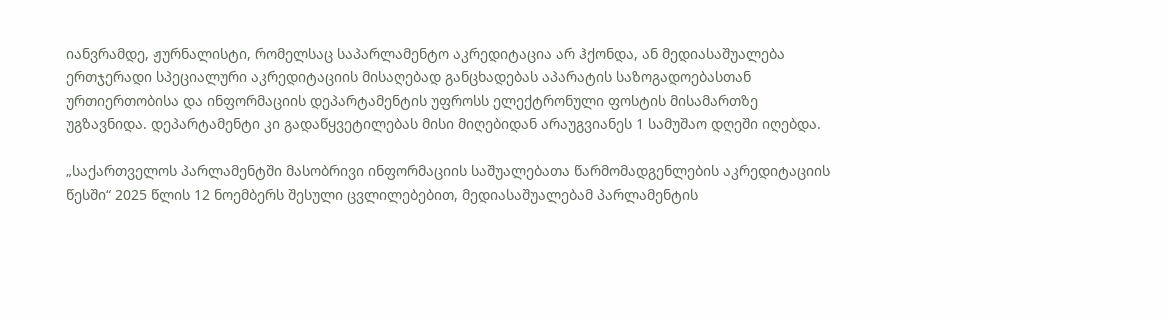იანვრამდე, ჟურნალისტი, რომელსაც საპარლამენტო აკრედიტაცია არ ჰქონდა, ან მედიასაშუალება ერთჯერადი სპეციალური აკრედიტაციის მისაღებად განცხადებას აპარატის საზოგადოებასთან ურთიერთობისა და ინფორმაციის დეპარტამენტის უფროსს ელექტრონული ფოსტის მისამართზე უგზავნიდა. დეპარტამენტი კი გადაწყვეტილებას მისი მიღებიდან არაუგვიანეს 1 სამუშაო დღეში იღებდა.

„საქართველოს პარლამენტში მასობრივი ინფორმაციის საშუალებათა წარმომადგენლების აკრედიტაციის წესში“ 2025 წლის 12 ნოემბერს შესული ცვლილებებით, მედიასაშუალებამ პარლამენტის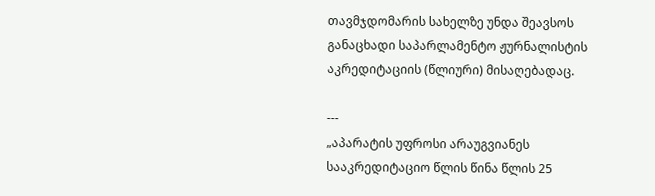თავმჯდომარის სახელზე უნდა შეავსოს განაცხადი საპარლამენტო ჟურნალისტის აკრედიტაციის (წლიური) მისაღებადაც.

---
„აპარატის უფროსი არაუგვიანეს სააკრედიტაციო წლის წინა წლის 25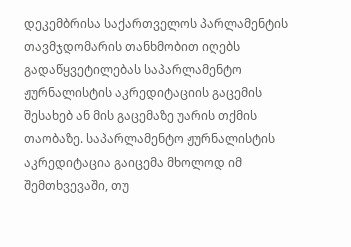დეკემბრისა საქართველოს პარლამენტის თავმჯდომარის თანხმობით იღებს გადაწყვეტილებას საპარლამენტო ჟურნალისტის აკრედიტაციის გაცემის შესახებ ან მის გაცემაზე უარის თქმის თაობაზე. საპარლამენტო ჟურნალისტის აკრედიტაცია გაიცემა მხოლოდ იმ შემთხვევაში, თუ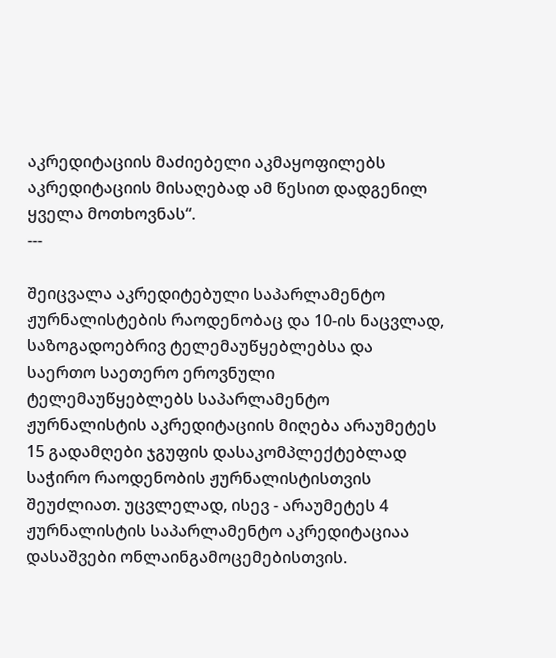აკრედიტაციის მაძიებელი აკმაყოფილებს აკრედიტაციის მისაღებად ამ წესით დადგენილ ყველა მოთხოვნას“.
---

შეიცვალა აკრედიტებული საპარლამენტო ჟურნალისტების რაოდენობაც და 10-ის ნაცვლად, საზოგადოებრივ ტელემაუწყებლებსა და საერთო საეთერო ეროვნული ტელემაუწყებლებს საპარლამენტო ჟურნალისტის აკრედიტაციის მიღება არაუმეტეს 15 გადამღები ჯგუფის დასაკომპლექტებლად საჭირო რაოდენობის ჟურნალისტისთვის შეუძლიათ. უცვლელად, ისევ - არაუმეტეს 4 ჟურნალისტის საპარლამენტო აკრედიტაციაა დასაშვები ონლაინგამოცემებისთვის.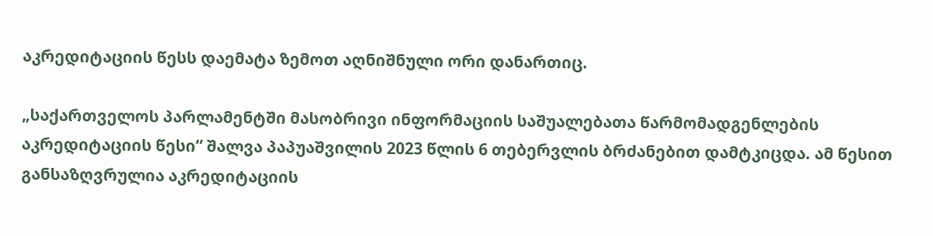აკრედიტაციის წესს დაემატა ზემოთ აღნიშნული ორი დანართიც.

„საქართველოს პარლამენტში მასობრივი ინფორმაციის საშუალებათა წარმომადგენლების აკრედიტაციის წესი“ შალვა პაპუაშვილის 2023 წლის 6 თებერვლის ბრძანებით დამტკიცდა. ამ წესით განსაზღვრულია აკრედიტაციის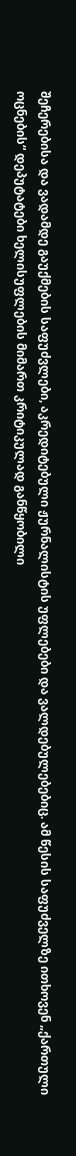შეჩერებისა და ვადამდე გაუქმების საფუძვლები, აკრედიტებული ჟურნალისტის უფლებები და ვალდებულებებიც. ამ წესის საფუძველზე ითხოვენ „ქართული ოცნების“ დეპუტატები ხელისუფლების მიმართ კრიტიკულად განწყობილი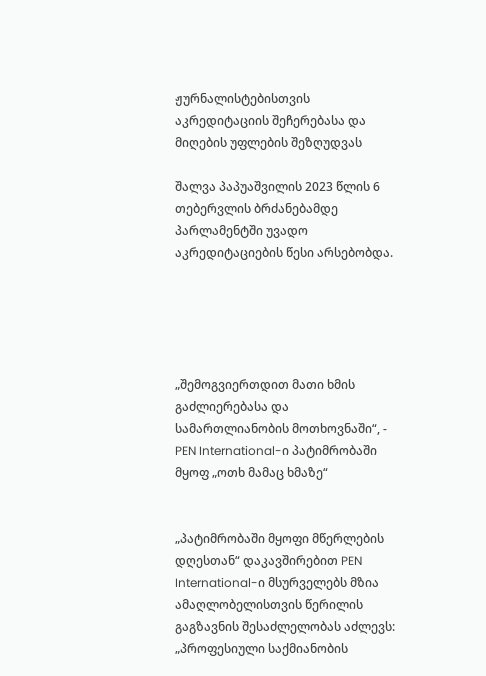ჟურნალისტებისთვის აკრედიტაციის შეჩერებასა და მიღების უფლების შეზღუდვას

შალვა პაპუაშვილის 2023 წლის 6 თებერვლის ბრძანებამდე პარლამენტში უვადო აკრედიტაციების წესი არსებობდა.





„შემოგვიერთდით მათი ხმის გაძლიერებასა და სამართლიანობის მოთხოვნაში“, - PEN International-ი პატიმრობაში მყოფ „ოთხ მამაც ხმაზე“


„პატიმრობაში მყოფი მწერლების დღესთან“ დაკავშირებით PEN International-ი მსურველებს მზია ამაღლობელისთვის წერილის გაგზავნის შესაძლელობას აძლევს: „პროფესიული საქმიანობის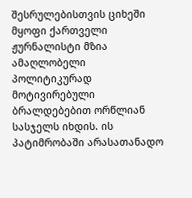შესრულებისთვის ციხეში მყოფი ქართველი ჟურნალისტი მზია ამაღლობელი პოლიტიკურად მოტივირებული ბრალდებებით ორწლიან სასჯელს იხდის. ის პატიმრობაში არასათანადო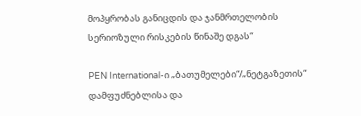მოპყრობას განიცდის და ჯანმრთელობის სერიოზული რისკების წინაშე დგას“

PEN International-ი „ბათუმელები“/„ნეტგაზეთის“ დამფუძნებლისა და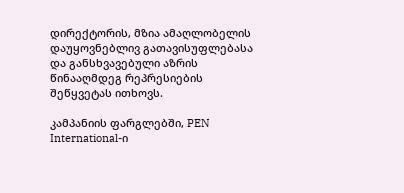დირექტორის, მზია ამაღლობელის დაუყოვნებლივ გათავისუფლებასა და განსხვავებული აზრის წინააღმდეგ რეპრესიების შეწყვეტას ითხოვს.

კამპანიის ფარგლებში, PEN International-ი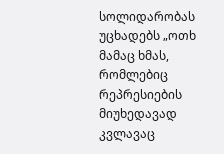სოლიდარობას უცხადებს „ოთხ მამაც ხმას, რომლებიც რეპრესიების მიუხედავად კვლავაც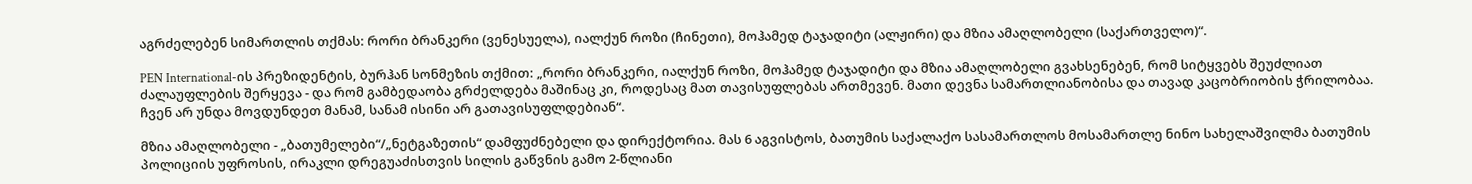აგრძელებენ სიმართლის თქმას: რორი ბრანკერი (ვენესუელა), იალქუნ როზი (ჩინეთი), მოჰამედ ტაჯადიტი (ალჟირი) და მზია ამაღლობელი (საქართველო)“.

PEN International-ის პრეზიდენტის, ბურჰან სონმეზის თქმით: „რორი ბრანკერი, იალქუნ როზი, მოჰამედ ტაჯადიტი და მზია ამაღლობელი გვახსენებენ, რომ სიტყვებს შეუძლიათ ძალაუფლების შერყევა - და რომ გამბედაობა გრძელდება მაშინაც კი, როდესაც მათ თავისუფლებას ართმევენ. მათი დევნა სამართლიანობისა და თავად კაცობრიობის ჭრილობაა. ჩვენ არ უნდა მოვდუნდეთ მანამ, სანამ ისინი არ გათავისუფლდებიან“.

მზია ამაღლობელი - „ბათუმელები“/„ნეტგაზეთის“ დამფუძნებელი და დირექტორია. მას 6 აგვისტოს, ბათუმის საქალაქო სასამართლოს მოსამართლე ნინო სახელაშვილმა ბათუმის პოლიციის უფროსის, ირაკლი დრეგუაძისთვის სილის გაწვნის გამო 2-წლიანი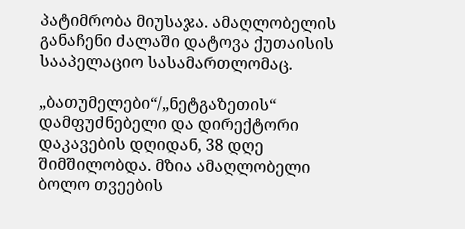პატიმრობა მიუსაჯა. ამაღლობელის განაჩენი ძალაში დატოვა ქუთაისის სააპელაციო სასამართლომაც.

„ბათუმელები“/„ნეტგაზეთის“ დამფუძნებელი და დირექტორი დაკავების დღიდან, 38 დღე შიმშილობდა. მზია ამაღლობელი ბოლო თვეების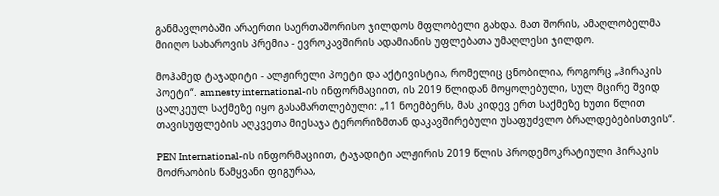განმავლობაში არაერთი საერთაშორისო ჯილდოს მფლობელი გახდა. მათ შორის, ამაღლობელმა მიიღო სახაროვის პრემია - ევროკავშირის ადამიანის უფლებათა უმაღლესი ჯილდო.

მოჰამედ ტაჯადიტი - ალჟირელი პოეტი და აქტივისტია, რომელიც ცნობილია, როგორც „ჰირაკის პოეტი“. amnesty international-ის ინფორმაციით, ის 2019 წლიდან მოყოლებული, სულ მცირე შვიდ ცალკეულ საქმეზე იყო გასამართლებული: „11 ნოემბერს, მას კიდევ ერთ საქმეზე ხუთი წლით თავისუფლების აღკვეთა მიესაჯა ტერორიზმთან დაკავშირებული უსაფუძვლო ბრალდებებისთვის“.

PEN International-ის ინფორმაციით, ტაჯადიტი ალჟირის 2019 წლის პროდემოკრატიული ჰირაკის მოძრაობის წამყვანი ფიგურაა,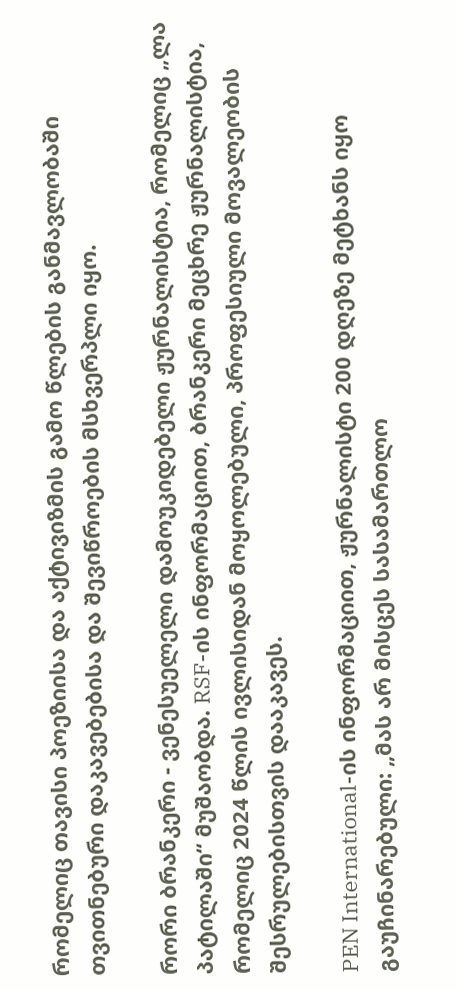რომელიც თავისი პოეზიისა და აქტივიზმის გამო წლების განმავლობაში თვითნებური დაკავებებისა და შევიწროების მსხვერპლი იყო.

რორი ბრანკერი - ვენესუელელი დამოუკიდებელი ჟურნალისტია, რომელიც „ლა პატილაში“ მუშაობდა. RSF-ის ინფორმაციით, ბრანკერი მეცხრე ჟურნალისტია, რომელიც 2024 წლის ივლისიდან მოყოლებული, პროფესიული მოვალეობის შესრულებისთვის დააკავეს.

PEN International-ის ინფორმაციით, ჟურნალისტი 200 დღეზე მეტხანს იყო გაუჩინარებული: „მას არ მისცეს სასამართლო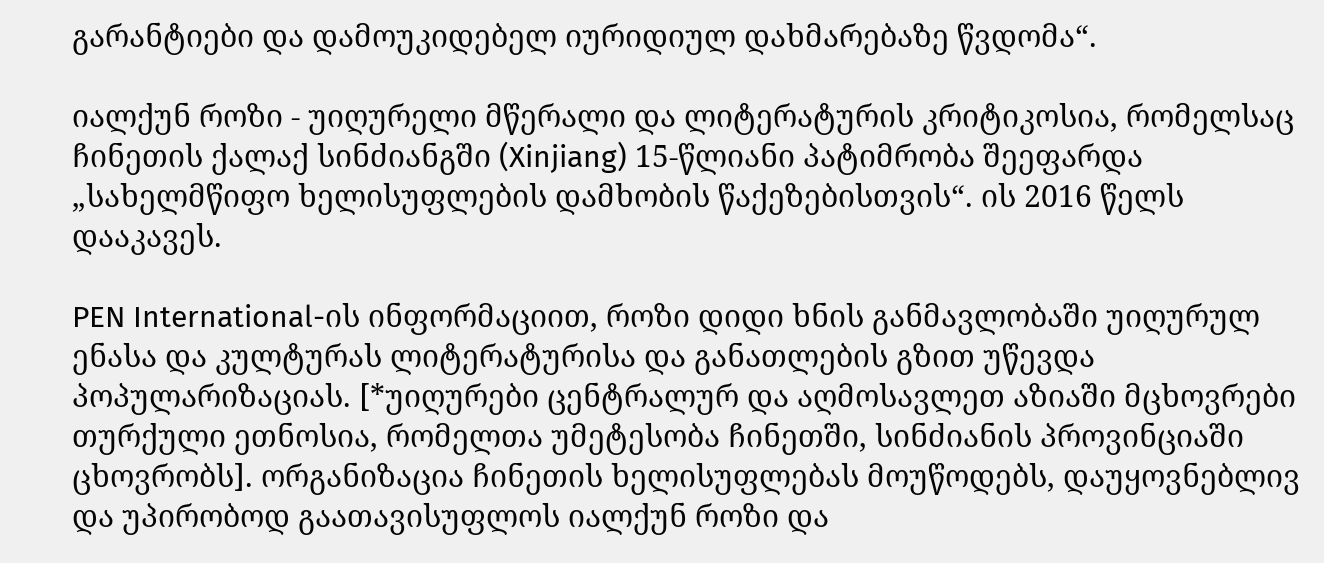გარანტიები და დამოუკიდებელ იურიდიულ დახმარებაზე წვდომა“.

იალქუნ როზი - უიღურელი მწერალი და ლიტერატურის კრიტიკოსია, რომელსაც ჩინეთის ქალაქ სინძიანგში (Xinjiang) 15-წლიანი პატიმრობა შეეფარდა „სახელმწიფო ხელისუფლების დამხობის წაქეზებისთვის“. ის 2016 წელს დააკავეს.

PEN International-ის ინფორმაციით, როზი დიდი ხნის განმავლობაში უიღურულ ენასა და კულტურას ლიტერატურისა და განათლების გზით უწევდა პოპულარიზაციას. [*უიღურები ცენტრალურ და აღმოსავლეთ აზიაში მცხოვრები თურქული ეთნოსია, რომელთა უმეტესობა ჩინეთში, სინძიანის პროვინციაში ცხოვრობს]. ორგანიზაცია ჩინეთის ხელისუფლებას მოუწოდებს, დაუყოვნებლივ და უპირობოდ გაათავისუფლოს იალქუნ როზი და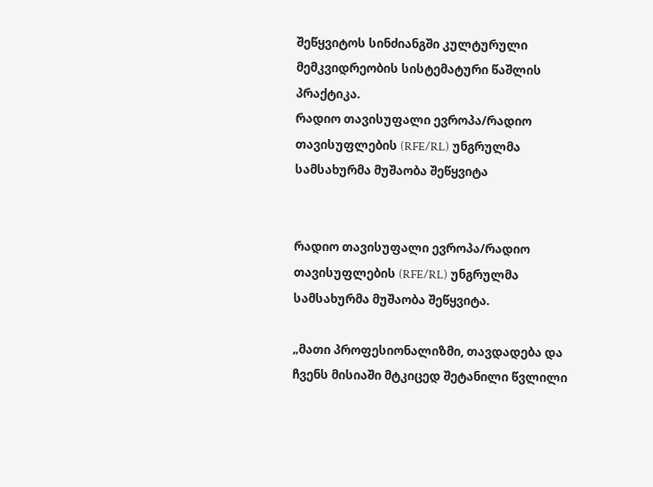შეწყვიტოს სინძიანგში კულტურული მემკვიდრეობის სისტემატური წაშლის პრაქტიკა.
რადიო თავისუფალი ევროპა/რადიო თავისუფლების (RFE/RL) უნგრულმა სამსახურმა მუშაობა შეწყვიტა


რადიო თავისუფალი ევროპა/რადიო თავისუფლების (RFE/RL) უნგრულმა სამსახურმა მუშაობა შეწყვიტა.

„მათი პროფესიონალიზმი, თავდადება და ჩვენს მისიაში მტკიცედ შეტანილი წვლილი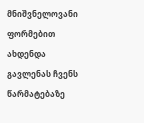მნიშვნელოვანი ფორმებით ახდენდა გავლენას ჩვენს წარმატებაზე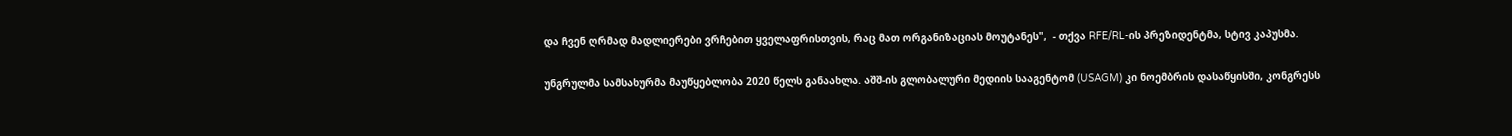და ჩვენ ღრმად მადლიერები ვრჩებით ყველაფრისთვის, რაც მათ ორგანიზაციას მოუტანეს",  - თქვა RFE/RL-ის პრეზიდენტმა, სტივ კაპუსმა.

უნგრულმა სამსახურმა მაუწყებლობა 2020 წელს განაახლა. აშშ-ის გლობალური მედიის სააგენტომ (USAGM) კი ნოემბრის დასაწყისში, კონგრესს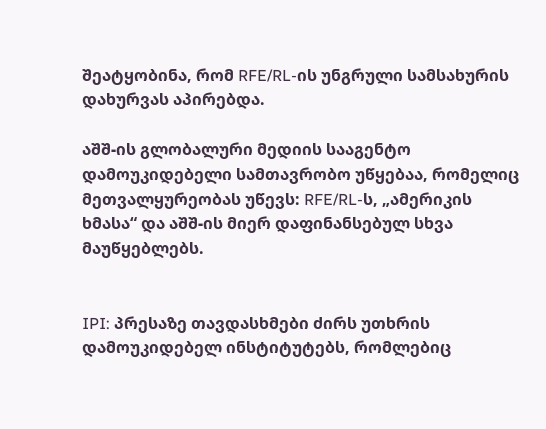შეატყობინა, რომ RFE/RL-ის უნგრული სამსახურის დახურვას აპირებდა.

აშშ-ის გლობალური მედიის სააგენტო დამოუკიდებელი სამთავრობო უწყებაა, რომელიც მეთვალყურეობას უწევს: RFE/RL-ს, „ამერიკის ხმასა“ და აშშ-ის მიერ დაფინანსებულ სხვა მაუწყებლებს.


IPI: პრესაზე თავდასხმები ძირს უთხრის დამოუკიდებელ ინსტიტუტებს, რომლებიც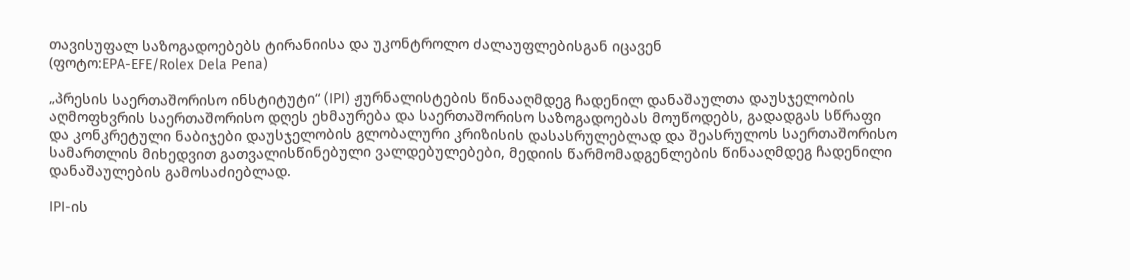თავისუფალ საზოგადოებებს ტირანიისა და უკონტროლო ძალაუფლებისგან იცავენ
(ფოტო:EPA-EFE/Rolex Dela Pena)

„პრესის საერთაშორისო ინსტიტუტი“ (IPI) ჟურნალისტების წინააღმდეგ ჩადენილ დანაშაულთა დაუსჯელობის აღმოფხვრის საერთაშორისო დღეს ეხმაურება და საერთაშორისო საზოგადოებას მოუწოდებს, გადადგას სწრაფი და კონკრეტული ნაბიჯები დაუსჯელობის გლობალური კრიზისის დასასრულებლად და შეასრულოს საერთაშორისო სამართლის მიხედვით გათვალისწინებული ვალდებულებები, მედიის წარმომადგენლების წინააღმდეგ ჩადენილი დანაშაულების გამოსაძიებლად.

IPI-ის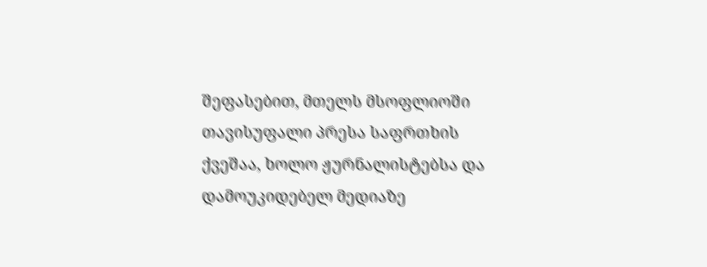შეფასებით, მთელს მსოფლიოში თავისუფალი პრესა საფრთხის ქვეშაა, ხოლო ჟურნალისტებსა და დამოუკიდებელ მედიაზე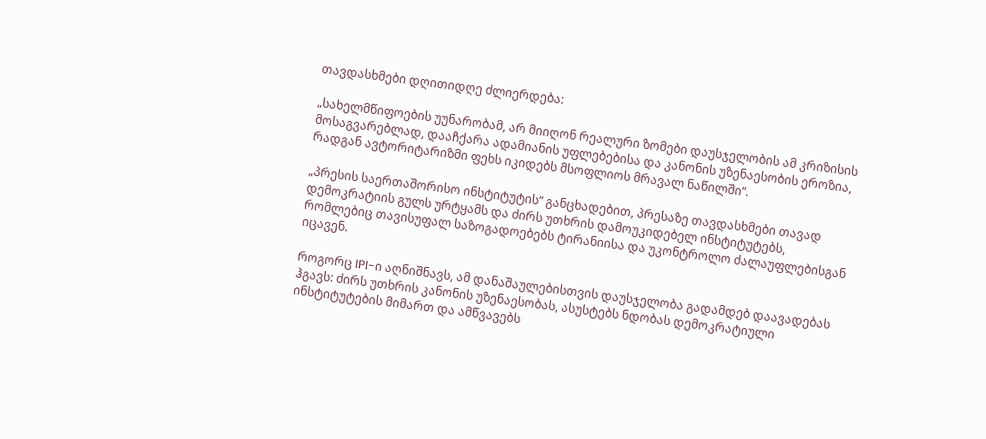თავდასხმები დღითიდღე ძლიერდება:

„სახელმწიფოების უუნარობამ, არ მიიღონ რეალური ზომები დაუსჯელობის ამ კრიზისის მოსაგვარებლად, დააჩქარა ადამიანის უფლებებისა და კანონის უზენაესობის ეროზია, რადგან ავტორიტარიზმი ფეხს იკიდებს მსოფლიოს მრავალ ნაწილში“.

„პრესის საერთაშორისო ინსტიტუტის“ განცხადებით, პრესაზე თავდასხმები თავად დემოკრატიის გულს ურტყამს და ძირს უთხრის დამოუკიდებელ ინსტიტუტებს, რომლებიც თავისუფალ საზოგადოებებს ტირანიისა და უკონტროლო ძალაუფლებისგან იცავენ.

როგორც IPI-ი აღნიშნავს, ამ დანაშაულებისთვის დაუსჯელობა გადამდებ დაავადებას ჰგავს: ძირს უთხრის კანონის უზენაესობას, ასუსტებს ნდობას დემოკრატიული ინსტიტუტების მიმართ და ამწვავებს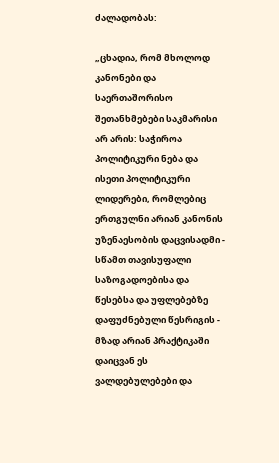ძალადობას:

„ცხადია, რომ მხოლოდ კანონები და საერთაშორისო შეთანხმებები საკმარისი არ არის: საჭიროა პოლიტიკური ნება და ისეთი პოლიტიკური ლიდერები, რომლებიც ერთგულნი არიან კანონის უზენაესობის დაცვისადმი - სწამთ თავისუფალი საზოგადოებისა და წესებსა და უფლებებზე დაფუძნებული წესრიგის - მზად არიან პრაქტიკაში დაიცვან ეს ვალდებულებები და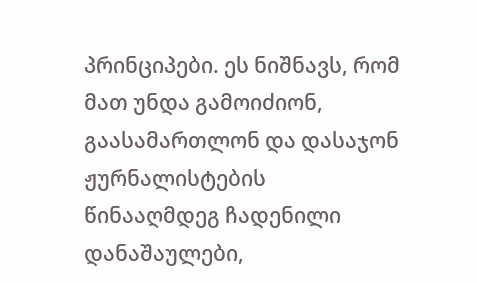პრინციპები. ეს ნიშნავს, რომ მათ უნდა გამოიძიონ, გაასამართლონ და დასაჯონ ჟურნალისტების წინააღმდეგ ჩადენილი დანაშაულები,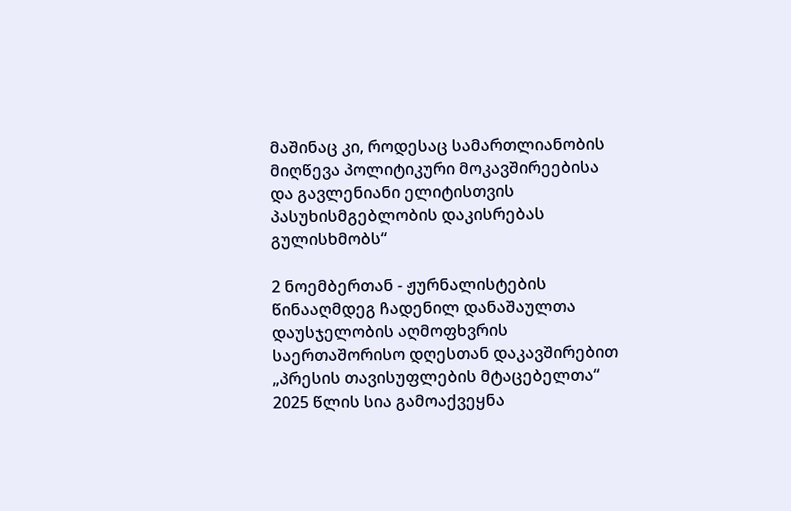მაშინაც კი, როდესაც სამართლიანობის მიღწევა პოლიტიკური მოკავშირეებისა და გავლენიანი ელიტისთვის პასუხისმგებლობის დაკისრებას გულისხმობს“

2 ნოემბერთან - ჟურნალისტების წინააღმდეგ ჩადენილ დანაშაულთა დაუსჯელობის აღმოფხვრის საერთაშორისო დღესთან დაკავშირებით „პრესის თავისუფლების მტაცებელთა“ 2025 წლის სია გამოაქვეყნა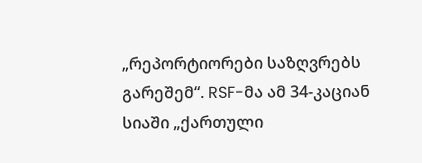„რეპორტიორები საზღვრებს გარეშემ“. RSF-მა ამ 34-კაციან სიაში „ქართული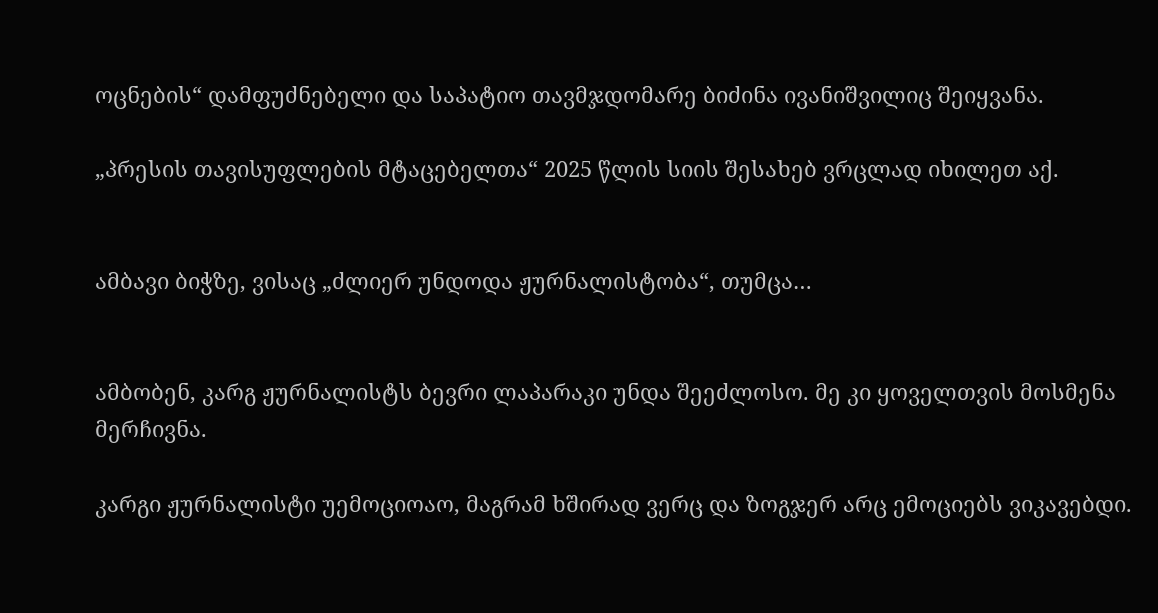ოცნების“ დამფუძნებელი და საპატიო თავმჯდომარე ბიძინა ივანიშვილიც შეიყვანა.

„პრესის თავისუფლების მტაცებელთა“ 2025 წლის სიის შესახებ ვრცლად იხილეთ აქ.


ამბავი ბიჭზე, ვისაც „ძლიერ უნდოდა ჟურნალისტობა“, თუმცა…


ამბობენ, კარგ ჟურნალისტს ბევრი ლაპარაკი უნდა შეეძლოსო. მე კი ყოველთვის მოსმენა მერჩივნა.

კარგი ჟურნალისტი უემოციოაო, მაგრამ ხშირად ვერც და ზოგჯერ არც ემოციებს ვიკავებდი.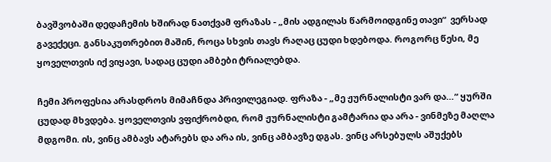ბავშვობაში დედაჩემის ხშირად ნათქვამ ფრაზას - „მის ადგილას წარმოიდგინე თავი“  ვერსად გავექეცი. განსაკუთრებით მაშინ, როცა სხვის თავს რაღაც ცუდი ხდებოდა. როგორც წესი, მე ყოველთვის იქ ვიყავი, სადაც ცუდი ამბები ტრიალებდა.

ჩემი პროფესია არასდროს მიმაჩნდა პრივილეგიად. ფრაზა - „მე ჟურნალისტი ვარ და…“ ყურში ცუდად მხვდება. ყოველთვის ვფიქრობდი, რომ ჟურნალისტი გამტარია და არა - ვინმეზე მაღლა მდგომი. ის, ვინც ამბავს ატარებს და არა ის, ვინც ამბავზე დგას. ვინც არსებულს აშუქებს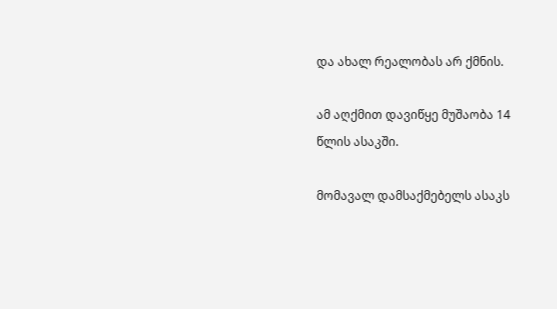და ახალ რეალობას არ ქმნის.

ამ აღქმით დავიწყე მუშაობა 14 წლის ასაკში.

მომავალ დამსაქმებელს ასაკს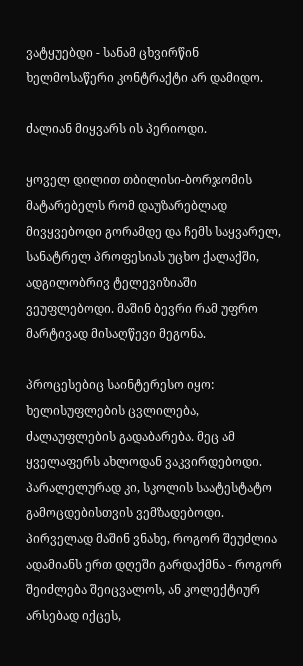ვატყუებდი - სანამ ცხვირწინ ხელმოსაწერი კონტრაქტი არ დამიდო.

ძალიან მიყვარს ის პერიოდი.

ყოველ დილით თბილისი-ბორჯომის მატარებელს რომ დაუზარებლად მივყვებოდი გორამდე და ჩემს საყვარელ, სანატრელ პროფესიას უცხო ქალაქში, ადგილობრივ ტელევიზიაში ვეუფლებოდი. მაშინ ბევრი რამ უფრო მარტივად მისაღწევი მეგონა.

პროცესებიც საინტერესო იყო: ხელისუფლების ცვლილება, ძალაუფლების გადაბარება. მეც ამ ყველაფერს ახლოდან ვაკვირდებოდი. პარალელურად კი, სკოლის საატესტატო გამოცდებისთვის ვემზადებოდი. პირველად მაშინ ვნახე, როგორ შეუძლია ადამიანს ერთ დღეში გარდაქმნა - როგორ შეიძლება შეიცვალოს, ან კოლექტიურ არსებად იქცეს,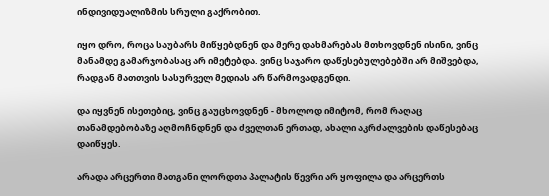ინდივიდუალიზმის სრული გაქრობით.

იყო დრო, როცა საუბარს მიწყებდნენ და მერე დახმარებას მთხოვდნენ ისინი, ვინც მანამდე გამარჯობასაც არ იმეტებდა. ვინც საჯარო დაწესებულებებში არ მიშვებდა, რადგან მათთვის სასურველ მედიას არ წარმოვადგენდი.

და იყვნენ ისეთებიც, ვინც გაუცხოვდნენ - მხოლოდ იმიტომ, რომ რაღაც თანამდებობაზე აღმოჩნდნენ და ძველთან ერთად, ახალი აკრძალვების დაწესებაც დაიწყეს.

არადა არცერთი მათგანი ლორდთა პალატის წევრი არ ყოფილა და არცერთს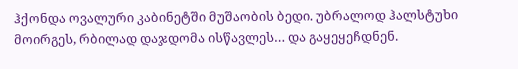ჰქონდა ოვალური კაბინეტში მუშაობის ბედი. უბრალოდ ჰალსტუხი მოირგეს, რბილად დაჯდომა ისწავლეს… და გაყეყეჩდნენ.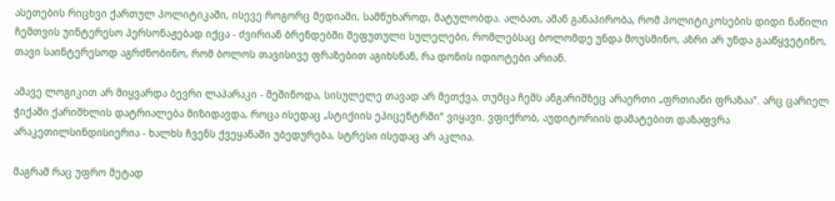ასეთების რიცხვი ქართულ პოლიტიკაში, ისევე როგორც მედიაში, სამწუხაროდ, მატულობდა. ალბათ, ამან განაპირობა, რომ პოლიტიკოსების დიდი ნაწილი ჩემთვის უინტერესო პერსონაჟებად იქცა - ძვირიან ბრენდებში შეფუთული სულელები, რომლებსაც ბოლომდე უნდა მოუსმინო, აზრი არ უნდა გააწყვეტინო, თავი საინტერესოდ აგრძნობინო, რომ ბოლოს თავისივე ფრაზებით აგიხსნან, რა დონის იდიოტები არიან.

ამავე ლოგიკით არ მიყვარდა ბევრი ლაპარაკი - მეშინოდა, სისულელე თავად არ მეთქვა, თუმცა ჩემს ანგარიშზეც არაერთი „ფრთიანი ფრაზაა“. არც ცარიელ ჭიქაში ქარიშხლის დატრიალება მიზიდავდა, როცა ისედაც „სტიქიის ეპიცენტრში“ ვიყავი. ვფიქრობ, აუდიტორიის დამატებით დაზაფვრა არაკეთილსინდისიერია - ხალხს ჩვენს ქვეყანაში უბედურება, სტრესი ისედაც არ აკლია.

მაგრამ რაც უფრო მეტად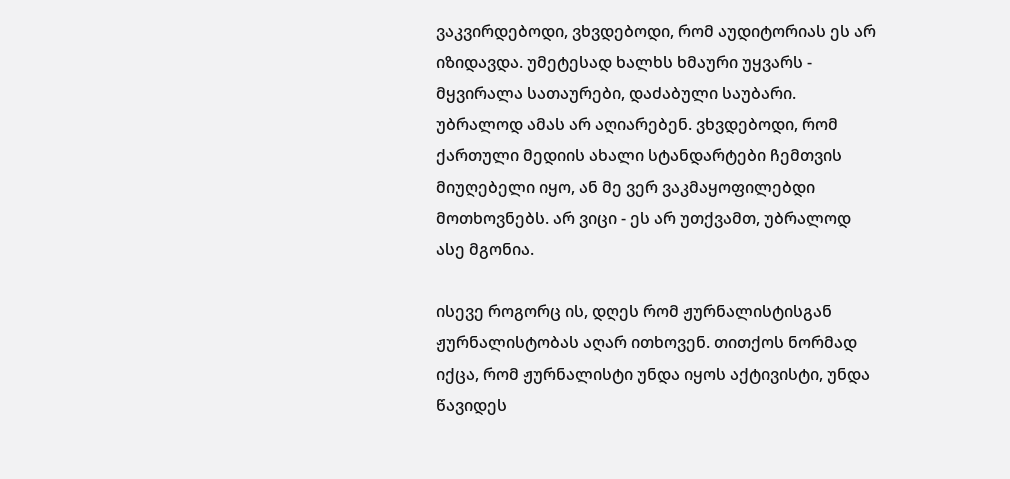ვაკვირდებოდი, ვხვდებოდი, რომ აუდიტორიას ეს არ იზიდავდა. უმეტესად ხალხს ხმაური უყვარს - მყვირალა სათაურები, დაძაბული საუბარი. უბრალოდ ამას არ აღიარებენ. ვხვდებოდი, რომ ქართული მედიის ახალი სტანდარტები ჩემთვის მიუღებელი იყო, ან მე ვერ ვაკმაყოფილებდი მოთხოვნებს. არ ვიცი - ეს არ უთქვამთ, უბრალოდ ასე მგონია.

ისევე როგორც ის, დღეს რომ ჟურნალისტისგან ჟურნალისტობას აღარ ითხოვენ. თითქოს ნორმად იქცა, რომ ჟურნალისტი უნდა იყოს აქტივისტი, უნდა წავიდეს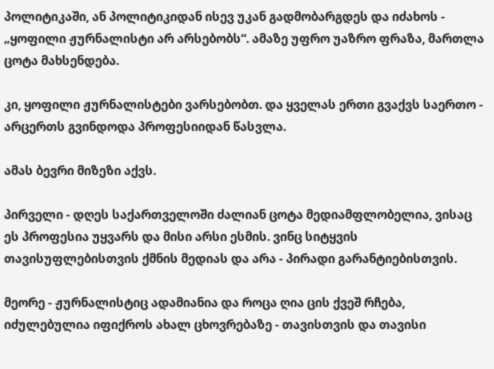პოლიტიკაში, ან პოლიტიკიდან ისევ უკან გადმობარგდეს და იძახოს - „ყოფილი ჟურნალისტი არ არსებობს“. ამაზე უფრო უაზრო ფრაზა, მართლა ცოტა მახსენდება.

კი, ყოფილი ჟურნალისტები ვარსებობთ. და ყველას ერთი გვაქვს საერთო - არცერთს გვინდოდა პროფესიიდან წასვლა.

ამას ბევრი მიზეზი აქვს.

პირველი - დღეს საქართველოში ძალიან ცოტა მედიამფლობელია, ვისაც ეს პროფესია უყვარს და მისი არსი ესმის. ვინც სიტყვის თავისუფლებისთვის ქმნის მედიას და არა - პირადი გარანტიებისთვის.

მეორე - ჟურნალისტიც ადამიანია და როცა ღია ცის ქვეშ რჩება, იძულებულია იფიქროს ახალ ცხოვრებაზე - თავისთვის და თავისი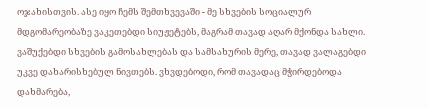ოჯახისთვის. ასე იყო ჩემს შემთხვევაში - მე სხვების სოციალურ მდგომარეობაზე ვაკეთებდი სიუჟეტებს, მაგრამ თავად აღარ მქონდა სახლი. ვაშუქებდი სხვების გამოსახლებას და სამსახურის მერე, თავად ვალაგებდი უკვე დახარისხებულ ნივთებს. ვხვდებოდი, რომ თავადაც მჭირდებოდა დახმარება,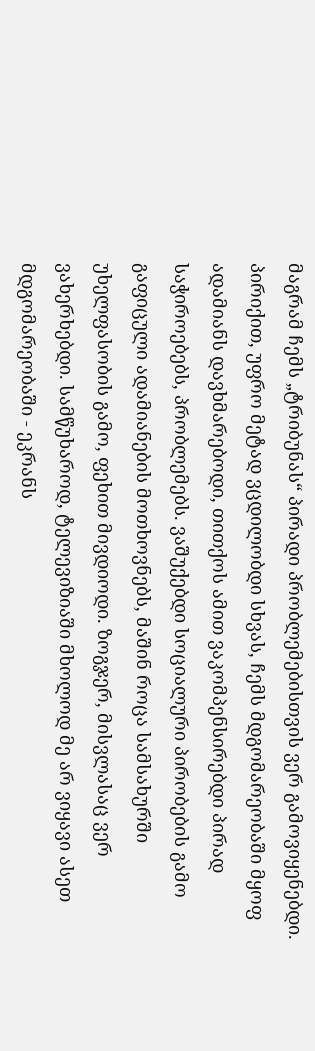მაგრამ ჩემს „ტრიბუნას“ პირადი პრობლემებისთვის ვერ გამოვიყენებდი. პირიქით, უფრო მეტად ვცდილობდი სხვას, ჩემს მდგომარეობაში მყოფ ადამიანს დავხმარებოდი, თითქოს ამით ვაკომპენსირებდი პირად საჭიროებებს, პრობლემებს. ვაშუქებდი სოციალური პირობების გამო გაფიცული ადამიანების მოთხოვნებს, მაშინ როცა სამსახურში უხელფასობის გამო, ფეხით მივდიოდი. ზოგჯერ, მისვლასაც ვერ ვახერხებდი. სამწუხაროდ, ტელევიზიაში მხოლოდ მე არ ვიყავი ასეთ მდგომარეობაში - ეკრანს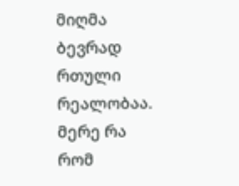მიღმა ბევრად რთული რეალობაა. მერე რა რომ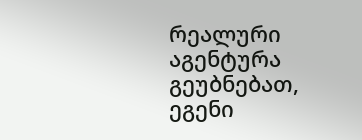რეალური აგენტურა გეუბნებათ, ეგენი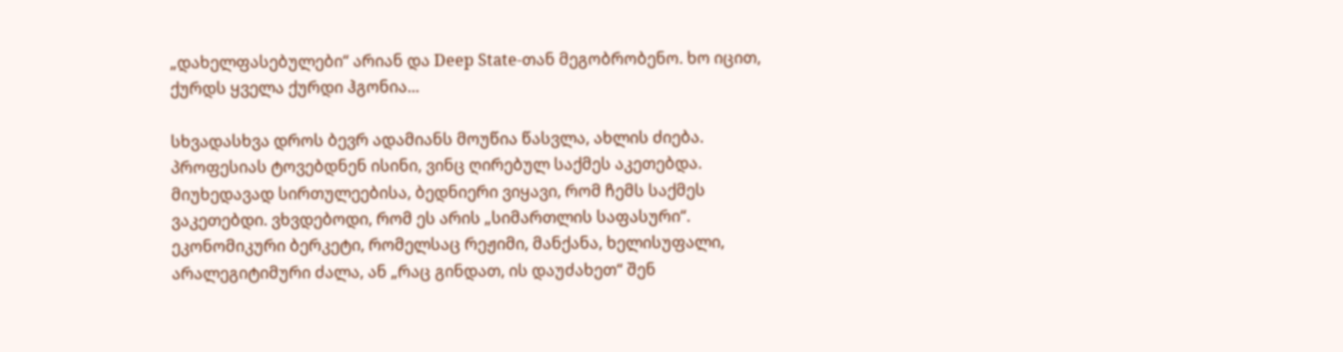„დახელფასებულები“ არიან და Deep State-თან მეგობრობენო. ხო იცით, ქურდს ყველა ქურდი ჰგონია...

სხვადასხვა დროს ბევრ ადამიანს მოუწია წასვლა, ახლის ძიება. პროფესიას ტოვებდნენ ისინი, ვინც ღირებულ საქმეს აკეთებდა. მიუხედავად სირთულეებისა, ბედნიერი ვიყავი, რომ ჩემს საქმეს ვაკეთებდი. ვხვდებოდი, რომ ეს არის „სიმართლის საფასური“. ეკონომიკური ბერკეტი, რომელსაც რეჟიმი, მანქანა, ხელისუფალი, არალეგიტიმური ძალა, ან „რაც გინდათ, ის დაუძახეთ“ შენ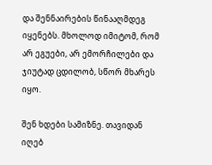და შენნაირების წინააღმდეგ იყენებს. მხოლოდ იმიტომ, რომ არ ეგუები, არ ემორჩილები და ჯიუტად ცდილობ, სწორ მხარეს იყო.

შენ ხდები სამიზნე. თავიდან იღებ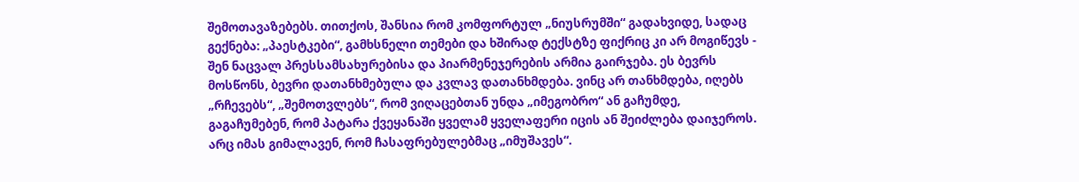შემოთავაზებებს. თითქოს, შანსია რომ კომფორტულ „ნიუსრუმში“ გადახვიდე, სადაც გექნება: „პაესტკები“, გამხსნელი თემები და ხშირად ტექსტზე ფიქრიც კი არ მოგიწევს - შენ ნაცვალ პრესსამსახურებისა და პიარმენეჯერების არმია გაირჯება. ეს ბევრს მოსწონს, ბევრი დათანხმებულა და კვლავ დათანხმდება. ვინც არ თანხმდება, იღებს „რჩევებს“, „შემოთვლებს“, რომ ვიღაცებთან უნდა „იმეგობრო“ ან გაჩუმდე, გაგაჩუმებენ, რომ პატარა ქვეყანაში ყველამ ყველაფერი იცის ან შეიძლება დაიჯეროს. არც იმას გიმალავენ, რომ ჩასაფრებულებმაც „იმუშავეს“.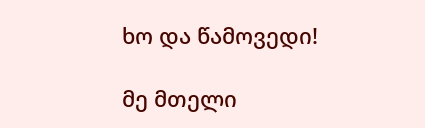ხო და წამოვედი!

მე მთელი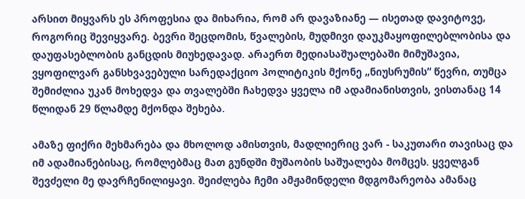არსით მიყვარს ეს პროფესია და მიხარია, რომ არ დავაზიანე — ისეთად დავიტოვე, როგორიც შევიყვარე. ბევრი შეცდომის, წვალების, მუდმივი დაუკმაყოფილებლობისა და დაუფასებლობის განცდის მიუხედავად. არაერთ მედიასაშუალებაში მიმუშავია, ვყოფილვარ განსხვავებული სარედაქციო პოლიტიკის მქონე „ნიუსრუმის“ წევრი, თუმცა შემიძლია უკან მოხედვა და თვალებში ჩახედვა ყველა იმ ადამიანისთვის, ვისთანაც 14 წლიდან 29 წლამდე მქონდა შეხება.

ამაზე ფიქრი მეხმარება და მხოლოდ ამისთვის, მადლიერიც ვარ - საკუთარი თავისაც და იმ ადამიანებისაც, რომლებმაც მათ გუნდში მუშაობის საშუალება მომცეს. ყველგან შევძელი მე დავრჩენილიყავი. შეიძლება ჩემი ამჟამინდელი მდგომარეობა ამანაც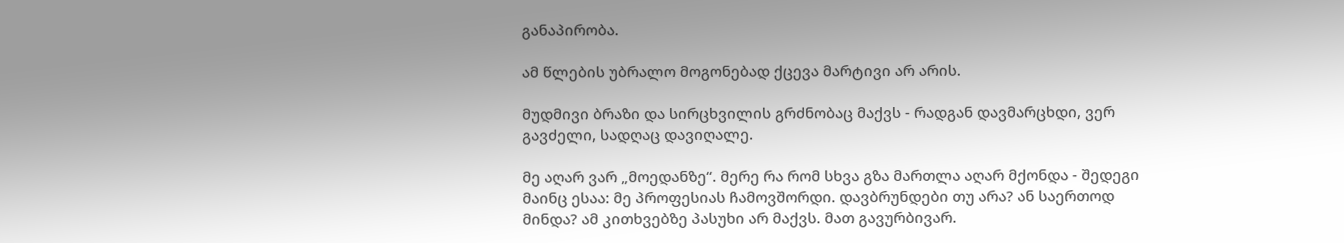განაპირობა.

ამ წლების უბრალო მოგონებად ქცევა მარტივი არ არის.

მუდმივი ბრაზი და სირცხვილის გრძნობაც მაქვს - რადგან დავმარცხდი, ვერ გავძელი, სადღაც დავიღალე.

მე აღარ ვარ „მოედანზე“. მერე რა რომ სხვა გზა მართლა აღარ მქონდა - შედეგი მაინც ესაა: მე პროფესიას ჩამოვშორდი. დავბრუნდები თუ არა? ან საერთოდ მინდა? ამ კითხვებზე პასუხი არ მაქვს. მათ გავურბივარ.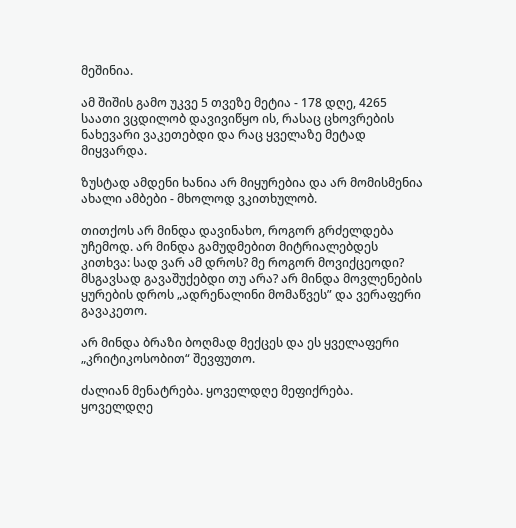მეშინია.

ამ შიშის გამო უკვე 5 თვეზე მეტია - 178 დღე, 4265 საათი ვცდილობ დავივიწყო ის, რასაც ცხოვრების ნახევარი ვაკეთებდი და რაც ყველაზე მეტად მიყვარდა.

ზუსტად ამდენი ხანია არ მიყურებია და არ მომისმენია ახალი ამბები - მხოლოდ ვკითხულობ.

თითქოს არ მინდა დავინახო, როგორ გრძელდება უჩემოდ. არ მინდა გამუდმებით მიტრიალებდეს კითხვა: სად ვარ ამ დროს? მე როგორ მოვიქცეოდი? მსგავსად გავაშუქებდი თუ არა? არ მინდა მოვლენების ყურების დროს „ადრენალინი მომაწვეს” და ვერაფერი გავაკეთო.

არ მინდა ბრაზი ბოღმად მექცეს და ეს ყველაფერი „კრიტიკოსობით“ შევფუთო.

ძალიან მენატრება. ყოველდღე მეფიქრება. ყოველდღე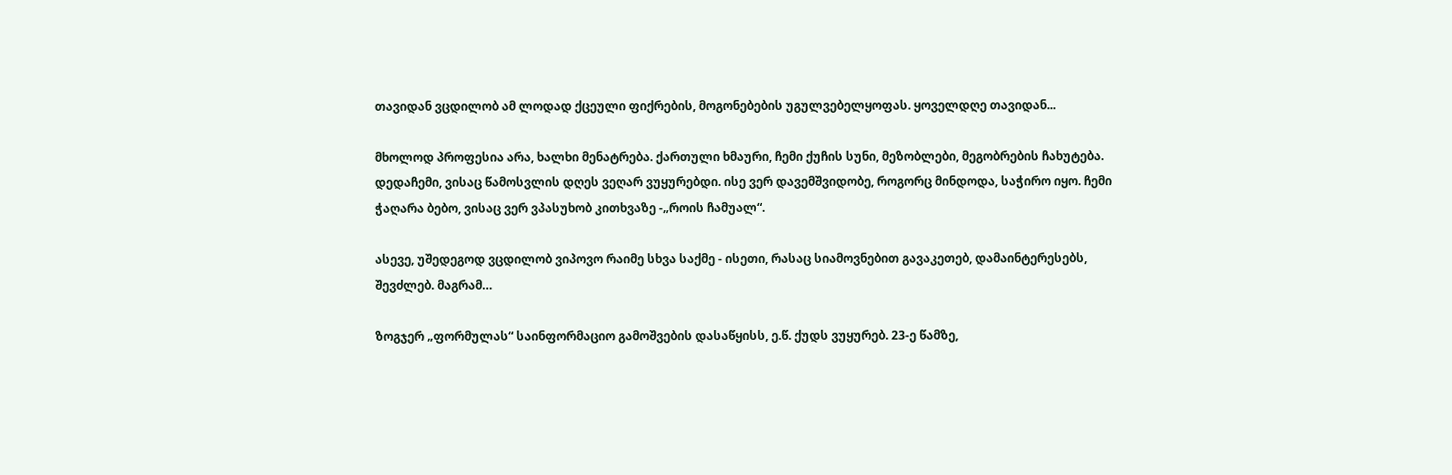თავიდან ვცდილობ ამ ლოდად ქცეული ფიქრების, მოგონებების უგულვებელყოფას. ყოველდღე თავიდან...

მხოლოდ პროფესია არა, ხალხი მენატრება. ქართული ხმაური, ჩემი ქუჩის სუნი, მეზობლები, მეგობრების ჩახუტება. დედაჩემი, ვისაც წამოსვლის დღეს ვეღარ ვუყურებდი. ისე ვერ დავემშვიდობე, როგორც მინდოდა, საჭირო იყო. ჩემი ჭაღარა ბებო, ვისაც ვერ ვპასუხობ კითხვაზე -„როის ჩამუალ“.

ასევე, უშედეგოდ ვცდილობ ვიპოვო რაიმე სხვა საქმე - ისეთი, რასაც სიამოვნებით გავაკეთებ, დამაინტერესებს, შევძლებ. მაგრამ…

ზოგჯერ „ფორმულას“ საინფორმაციო გამოშვების დასაწყისს, ე.წ. ქუდს ვუყურებ. 23-ე წამზე,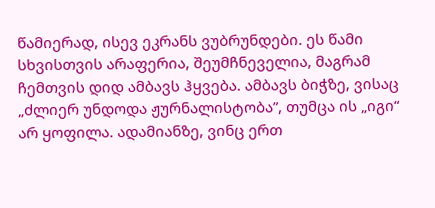წამიერად, ისევ ეკრანს ვუბრუნდები. ეს წამი სხვისთვის არაფერია, შეუმჩნეველია, მაგრამ ჩემთვის დიდ ამბავს ჰყვება. ამბავს ბიჭზე, ვისაც „ძლიერ უნდოდა ჟურნალისტობა”, თუმცა ის „იგი“ არ ყოფილა. ადამიანზე, ვინც ერთ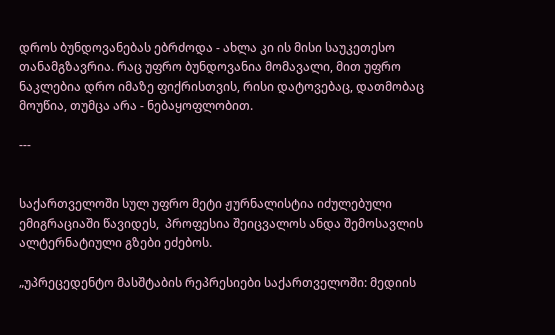დროს ბუნდოვანებას ებრძოდა - ახლა კი ის მისი საუკეთესო თანამგზავრია. რაც უფრო ბუნდოვანია მომავალი, მით უფრო ნაკლებია დრო იმაზე ფიქრისთვის, რისი დატოვებაც, დათმობაც მოუწია, თუმცა არა - ნებაყოფლობით.

---


საქართველოში სულ უფრო მეტი ჟურნალისტია იძულებული ემიგრაციაში წავიდეს,  პროფესია შეიცვალოს ანდა შემოსავლის ალტერნატიული გზები ეძებოს.

„უპრეცედენტო მასშტაბის რეპრესიები საქართველოში: მედიის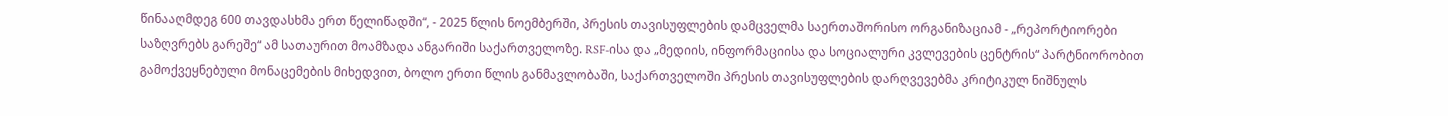წინააღმდეგ 600 თავდასხმა ერთ წელიწადში“, - 2025 წლის ნოემბერში, პრესის თავისუფლების დამცველმა საერთაშორისო ორგანიზაციამ - „რეპორტიორები საზღვრებს გარეშე“ ამ სათაურით მოამზადა ანგარიში საქართველოზე. RSF-ისა და „მედიის, ინფორმაციისა და სოციალური კვლევების ცენტრის“ პარტნიორობით გამოქვეყნებული მონაცემების მიხედვით, ბოლო ერთი წლის განმავლობაში, საქართველოში პრესის თავისუფლების დარღვევებმა კრიტიკულ ნიშნულს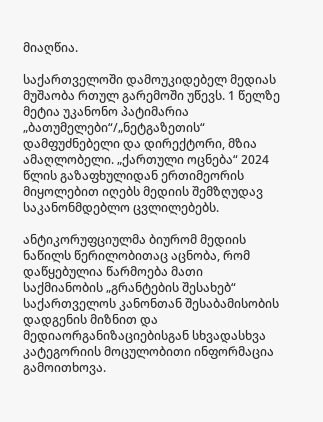მიაღწია.

საქართველოში დამოუკიდებელ მედიას მუშაობა რთულ გარემოში უწევს. 1 წელზე მეტია უკანონო პატიმარია „ბათუმელები“/„ნეტგაზეთის“ დამფუძნებელი და დირექტორი, მზია ამაღლობელი. „ქართული ოცნება“ 2024 წლის გაზაფხულიდან ერთიმეორის მიყოლებით იღებს მედიის შემზღუდავ საკანონმდებლო ცვლილებებს.

ანტიკორუფციულმა ბიურომ მედიის ნაწილს წერილობითაც აცნობა, რომ დაწყებულია წარმოება მათი საქმიანობის „გრანტების შესახებ“ საქართველოს კანონთან შესაბამისობის დადგენის მიზნით და მედიაორგანიზაციებისგან სხვადასხვა კატეგორიის მოცულობითი ინფორმაცია გამოითხოვა.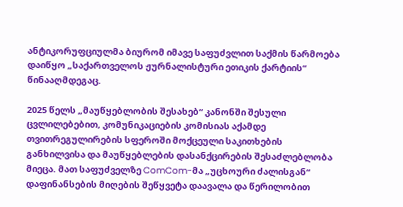ანტიკორუფციულმა ბიურომ იმავე საფუძვლით საქმის წარმოება დაიწყო „საქართველოს ჟურნალისტური ეთიკის ქარტიის“ წინააღმდეგაც.

2025 წელს „მაუწყებლობის შესახებ“ კანონში შესული ცვლილებებით, კომუნიკაციების კომისიას აქამდე თვითრეგულირების სფეროში მოქცეული საკითხების განხილვისა და მაუწყებლების დასანქცირების შესაძლებლობა მიეცა. მათ საფუძველზე ComCom-მა „უცხოური ძალისგან“ დაფინანსების მიღების შეწყვეტა დაავალა და წერილობით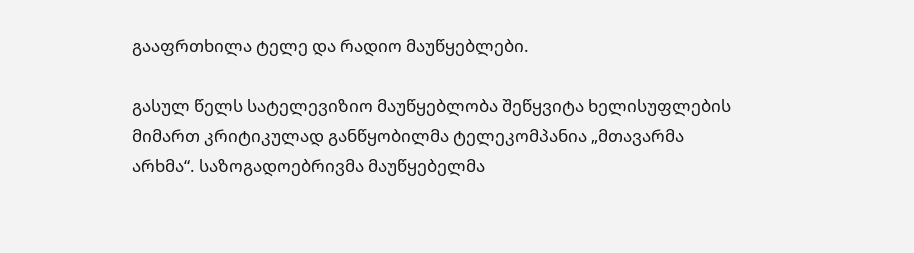გააფრთხილა ტელე და რადიო მაუწყებლები.

გასულ წელს სატელევიზიო მაუწყებლობა შეწყვიტა ხელისუფლების მიმართ კრიტიკულად განწყობილმა ტელეკომპანია „მთავარმა არხმა“. საზოგადოებრივმა მაუწყებელმა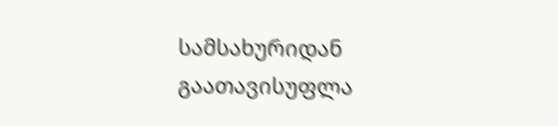სამსახურიდან გაათავისუფლა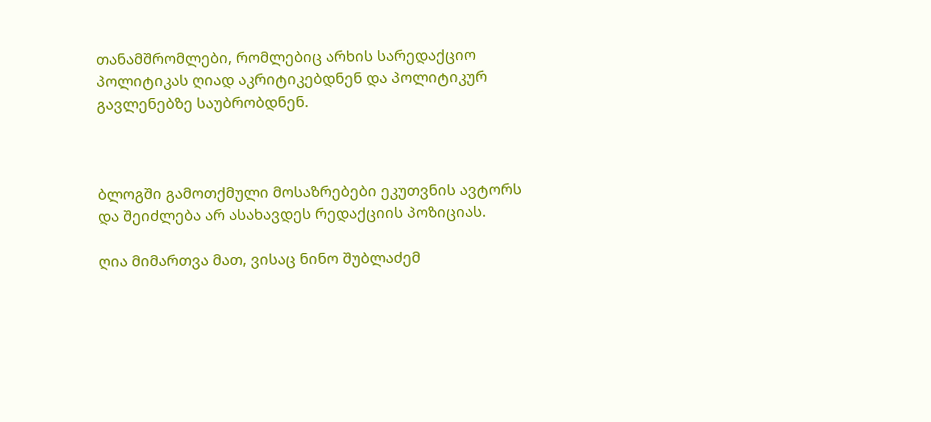თანამშრომლები, რომლებიც არხის სარედაქციო პოლიტიკას ღიად აკრიტიკებდნენ და პოლიტიკურ გავლენებზე საუბრობდნენ.



ბლოგში გამოთქმული მოსაზრებები ეკუთვნის ავტორს და შეიძლება არ ასახავდეს რედაქციის პოზიციას.

ღია მიმართვა მათ, ვისაც ნინო შუბლაძემ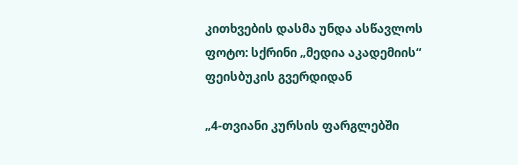კითხვების დასმა უნდა ასწავლოს
ფოტო: სქრინი „მედია აკადემიის“ ფეისბუკის გვერდიდან

„4-თვიანი კურსის ფარგლებში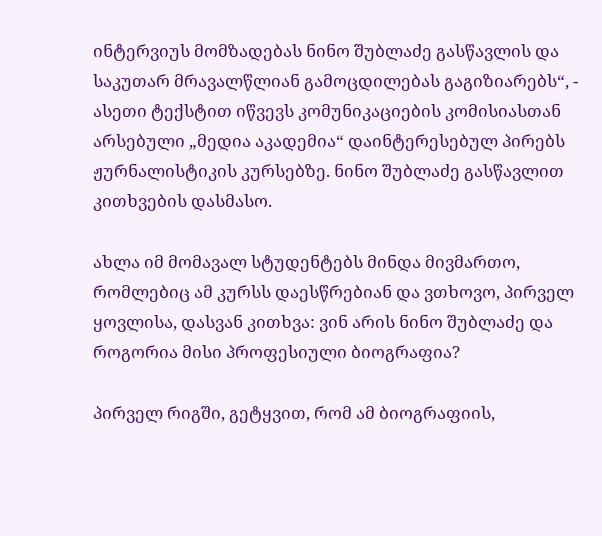ინტერვიუს მომზადებას ნინო შუბლაძე გასწავლის და საკუთარ მრავალწლიან გამოცდილებას გაგიზიარებს“, - ასეთი ტექსტით იწვევს კომუნიკაციების კომისიასთან არსებული „მედია აკადემია“ დაინტერესებულ პირებს ჟურნალისტიკის კურსებზე. ნინო შუბლაძე გასწავლით კითხვების დასმასო.

ახლა იმ მომავალ სტუდენტებს მინდა მივმართო, რომლებიც ამ კურსს დაესწრებიან და ვთხოვო, პირველ ყოვლისა, დასვან კითხვა: ვინ არის ნინო შუბლაძე და როგორია მისი პროფესიული ბიოგრაფია?

პირველ რიგში, გეტყვით, რომ ამ ბიოგრაფიის,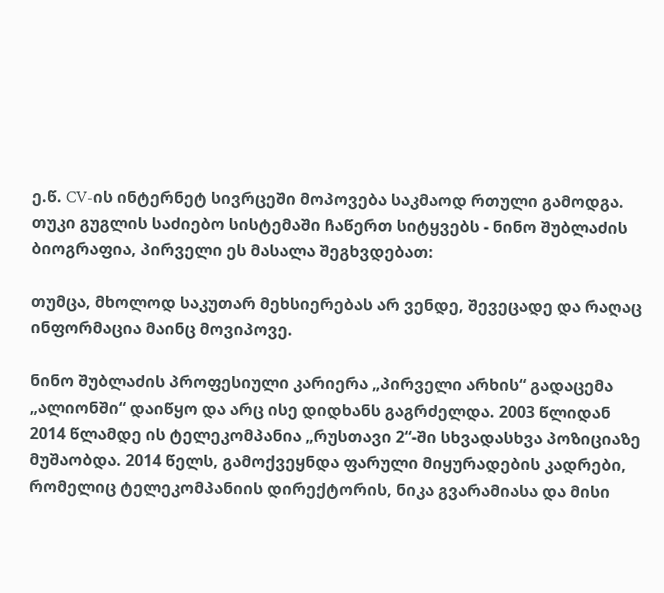ე.წ. CV-ის ინტერნეტ სივრცეში მოპოვება საკმაოდ რთული გამოდგა. თუკი გუგლის საძიებო სისტემაში ჩაწერთ სიტყვებს - ნინო შუბლაძის ბიოგრაფია, პირველი ეს მასალა შეგხვდებათ:

თუმცა, მხოლოდ საკუთარ მეხსიერებას არ ვენდე, შევეცადე და რაღაც ინფორმაცია მაინც მოვიპოვე.

ნინო შუბლაძის პროფესიული კარიერა „პირველი არხის“ გადაცემა „ალიონში“ დაიწყო და არც ისე დიდხანს გაგრძელდა. 2003 წლიდან 2014 წლამდე ის ტელეკომპანია „რუსთავი 2“-ში სხვადასხვა პოზიციაზე მუშაობდა. 2014 წელს, გამოქვეყნდა ფარული მიყურადების კადრები, რომელიც ტელეკომპანიის დირექტორის, ნიკა გვარამიასა და მისი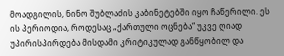მოადგილის, ნინო შუბლაძის კაბინეტებში იყო ჩაწერილი. ეს ის პერიოდია, როდესაც „ქართული ოცნება“ უკვე ღიად უპირისპირდება მისდამი კრიტიკულად განწყობილ და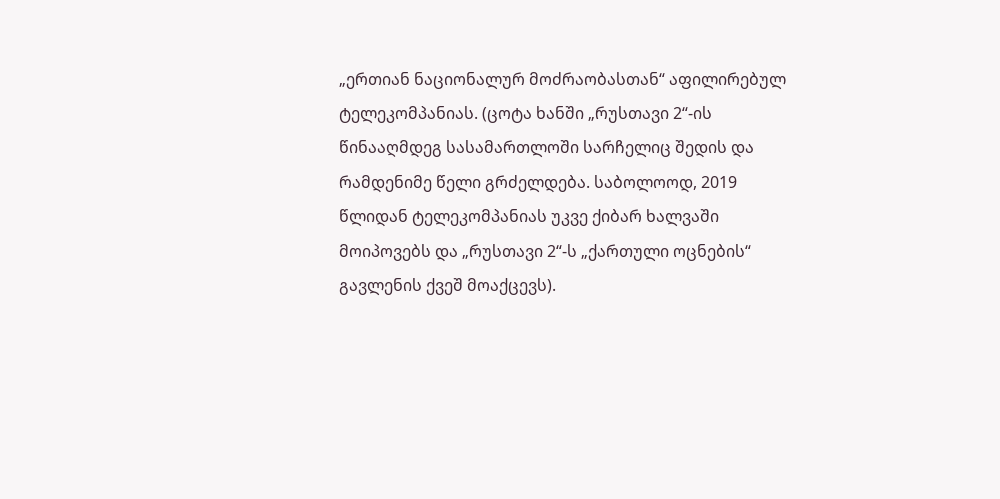„ერთიან ნაციონალურ მოძრაობასთან“ აფილირებულ ტელეკომპანიას. (ცოტა ხანში „რუსთავი 2“-ის წინააღმდეგ სასამართლოში სარჩელიც შედის და რამდენიმე წელი გრძელდება. საბოლოოდ, 2019 წლიდან ტელეკომპანიას უკვე ქიბარ ხალვაში მოიპოვებს და „რუსთავი 2“-ს „ქართული ოცნების“ გავლენის ქვეშ მოაქცევს).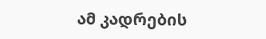ამ კადრების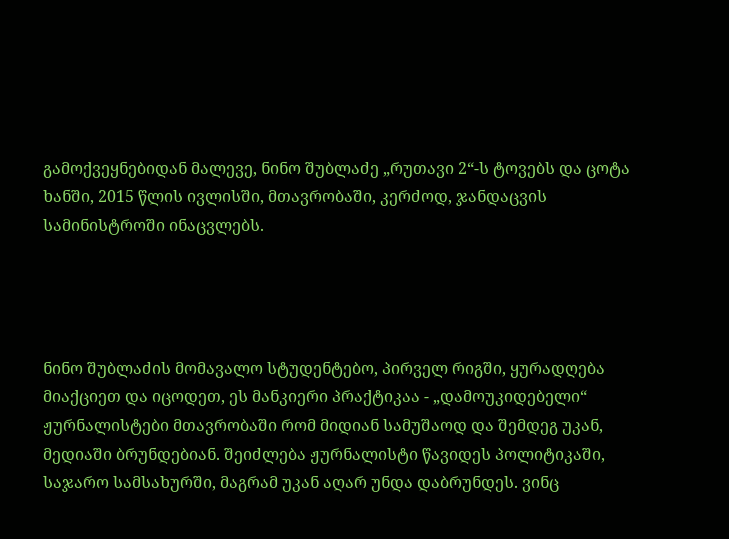გამოქვეყნებიდან მალევე, ნინო შუბლაძე „რუთავი 2“-ს ტოვებს და ცოტა ხანში, 2015 წლის ივლისში, მთავრობაში, კერძოდ, ჯანდაცვის სამინისტროში ინაცვლებს.




ნინო შუბლაძის მომავალო სტუდენტებო, პირველ რიგში, ყურადღება მიაქციეთ და იცოდეთ, ეს მანკიერი პრაქტიკაა - „დამოუკიდებელი“ ჟურნალისტები მთავრობაში რომ მიდიან სამუშაოდ და შემდეგ უკან, მედიაში ბრუნდებიან. შეიძლება ჟურნალისტი წავიდეს პოლიტიკაში, საჯარო სამსახურში, მაგრამ უკან აღარ უნდა დაბრუნდეს. ვინც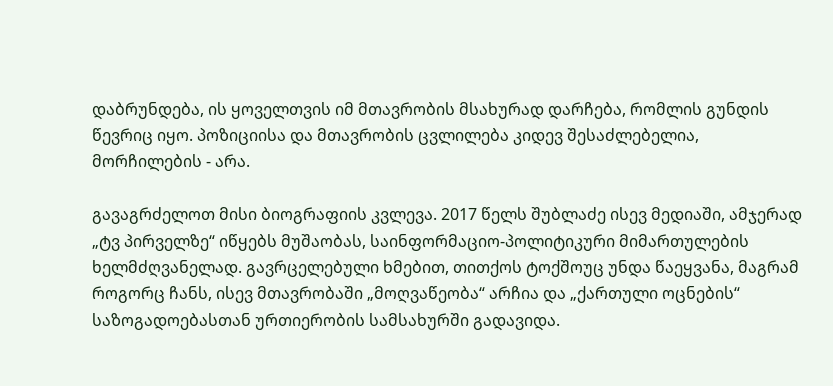დაბრუნდება, ის ყოველთვის იმ მთავრობის მსახურად დარჩება, რომლის გუნდის წევრიც იყო. პოზიციისა და მთავრობის ცვლილება კიდევ შესაძლებელია, მორჩილების - არა.

გავაგრძელოთ მისი ბიოგრაფიის კვლევა. 2017 წელს შუბლაძე ისევ მედიაში, ამჯერად „ტვ პირველზე“ იწყებს მუშაობას, საინფორმაციო-პოლიტიკური მიმართულების ხელმძღვანელად. გავრცელებული ხმებით, თითქოს ტოქშოუც უნდა წაეყვანა, მაგრამ როგორც ჩანს, ისევ მთავრობაში „მოღვაწეობა“ არჩია და „ქართული ოცნების“ საზოგადოებასთან ურთიერობის სამსახურში გადავიდა.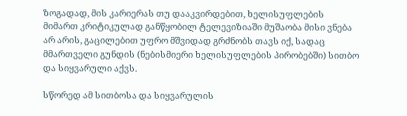ზოგადად, მის კარიერას თუ დააკვირდებით, ხელისუფლების მიმართ კრიტიკულად განწყობილ ტელევიზიაში მუშაობა მისი ვნება არ არის, გაცილებით უფრო მშვიდად გრძნობს თავს იქ, სადაც მმართველი გუნდის (ნებისმიერი ხელისუფლების პირობებში) სითბო და სიყვარული აქვს.

სწორედ ამ სითბოსა და სიყვარულის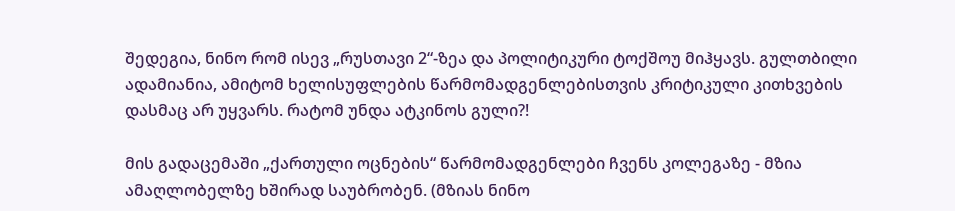შედეგია, ნინო რომ ისევ „რუსთავი 2“-ზეა და პოლიტიკური ტოქშოუ მიჰყავს. გულთბილი ადამიანია, ამიტომ ხელისუფლების წარმომადგენლებისთვის კრიტიკული კითხვების დასმაც არ უყვარს. რატომ უნდა ატკინოს გული?!

მის გადაცემაში „ქართული ოცნების“ წარმომადგენლები ჩვენს კოლეგაზე - მზია ამაღლობელზე ხშირად საუბრობენ. (მზიას ნინო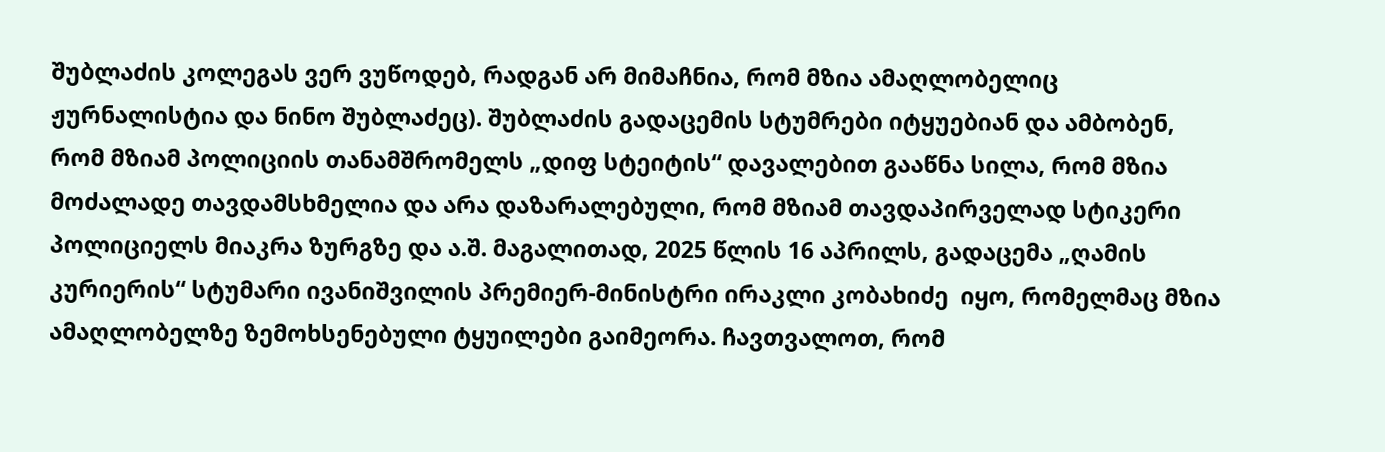შუბლაძის კოლეგას ვერ ვუწოდებ, რადგან არ მიმაჩნია, რომ მზია ამაღლობელიც ჟურნალისტია და ნინო შუბლაძეც). შუბლაძის გადაცემის სტუმრები იტყუებიან და ამბობენ, რომ მზიამ პოლიციის თანამშრომელს „დიფ სტეიტის“ დავალებით გააწნა სილა, რომ მზია მოძალადე თავდამსხმელია და არა დაზარალებული, რომ მზიამ თავდაპირველად სტიკერი პოლიციელს მიაკრა ზურგზე და ა.შ. მაგალითად, 2025 წლის 16 აპრილს, გადაცემა „ღამის კურიერის“ სტუმარი ივანიშვილის პრემიერ-მინისტრი ირაკლი კობახიძე  იყო, რომელმაც მზია ამაღლობელზე ზემოხსენებული ტყუილები გაიმეორა. ჩავთვალოთ, რომ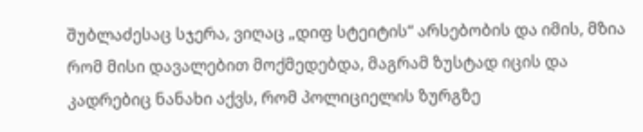შუბლაძესაც სჯერა, ვიღაც „დიფ სტეიტის“ არსებობის და იმის, მზია რომ მისი დავალებით მოქმედებდა, მაგრამ ზუსტად იცის და კადრებიც ნანახი აქვს, რომ პოლიციელის ზურგზე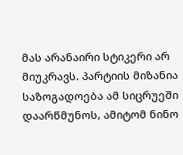მას არანაირი სტიკერი არ მიუკრავს. პარტიის მიზანია საზოგადოება ამ სიცრუეში დაარწმუნოს, ამიტომ ნინო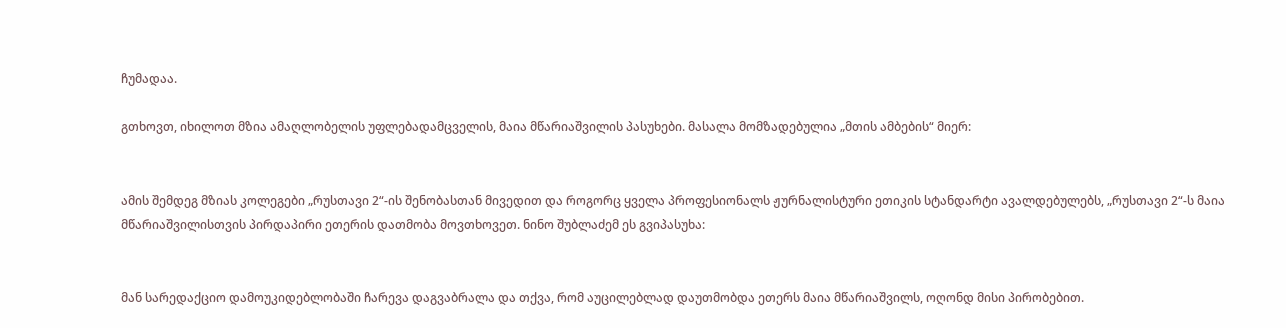ჩუმადაა.

გთხოვთ, იხილოთ მზია ამაღლობელის უფლებადამცველის, მაია მწარიაშვილის პასუხები. მასალა მომზადებულია „მთის ამბების“ მიერ:


ამის შემდეგ მზიას კოლეგები „რუსთავი 2“-ის შენობასთან მივედით და როგორც ყველა პროფესიონალს ჟურნალისტური ეთიკის სტანდარტი ავალდებულებს, „რუსთავი 2“-ს მაია მწარიაშვილისთვის პირდაპირი ეთერის დათმობა მოვთხოვეთ. ნინო შუბლაძემ ეს გვიპასუხა:


მან სარედაქციო დამოუკიდებლობაში ჩარევა დაგვაბრალა და თქვა, რომ აუცილებლად დაუთმობდა ეთერს მაია მწარიაშვილს, ოღონდ მისი პირობებით.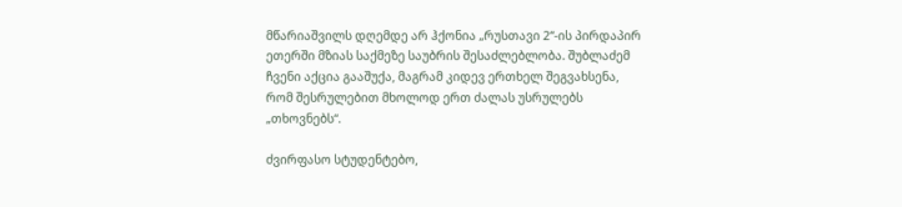მწარიაშვილს დღემდე არ ჰქონია „რუსთავი 2“-ის პირდაპირ ეთერში მზიას საქმეზე საუბრის შესაძლებლობა. შუბლაძემ ჩვენი აქცია გააშუქა, მაგრამ კიდევ ერთხელ შეგვახსენა, რომ შესრულებით მხოლოდ ერთ ძალას უსრულებს „თხოვნებს“.

ძვირფასო სტუდენტებო,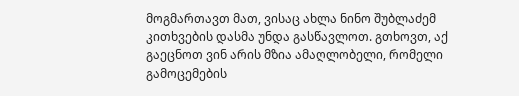მოგმართავთ მათ, ვისაც ახლა ნინო შუბლაძემ კითხვების დასმა უნდა გასწავლოთ. გთხოვთ, აქ გაეცნოთ ვინ არის მზია ამაღლობელი, რომელი გამოცემების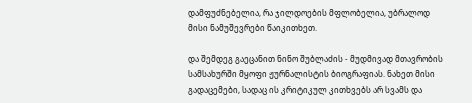დამფუძნებელია, რა ჯილდოების მფლობელია, უბრალოდ მისი ნამუშევრები წაიკითხეთ.

და შემდეგ გაეცანით ნინო შუბლაძის - მუდმივად მთავრობის სამსახურში მყოფი ჟურნალისტის ბიოგრაფიას. ნახეთ მისი გადაცემები, სადაც ის კრიტიკულ კითხვებს არ სვამს და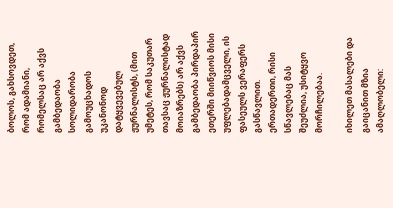ბოლოს, გახსოვდეთ, რომ ადამიანი, რომელსაც არ აქვს გამბედაობა სოლიდარობა გამოუცხადოს უკანონოდ დატყვევებულ ჟურნალისტს, (მით უმეტეს, რომ საკუთარ თავსაც ჟურნალისტად მოიაზრებს) არ აქვს გამბედაობა პირდაპირ ეთერში მიიწვიოს მისი უფლებადამცველი, ის ფასეულს ვერაფერს გასწავლით. ერთადერთი, რისი სწავლებაც მას შეუძლია, უსიტყვო მორჩილებაა.

იხილეთ მასალები და გაიცანით მზია ამაღლობელი: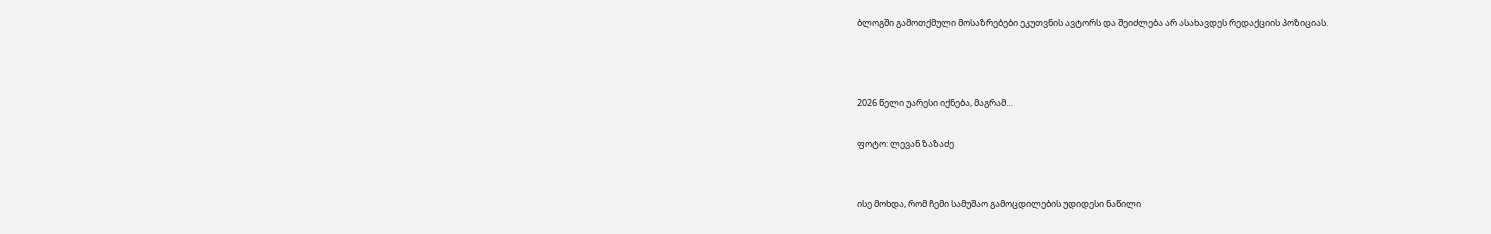ბლოგში გამოთქმული მოსაზრებები ეკუთვნის ავტორს და შეიძლება არ ასახავდეს რედაქციის პოზიციას.



2026 წელი უარესი იქნება, მაგრამ…

ფოტო: ლევან ზაზაძე


ისე მოხდა, რომ ჩემი სამუშაო გამოცდილების უდიდესი ნაწილი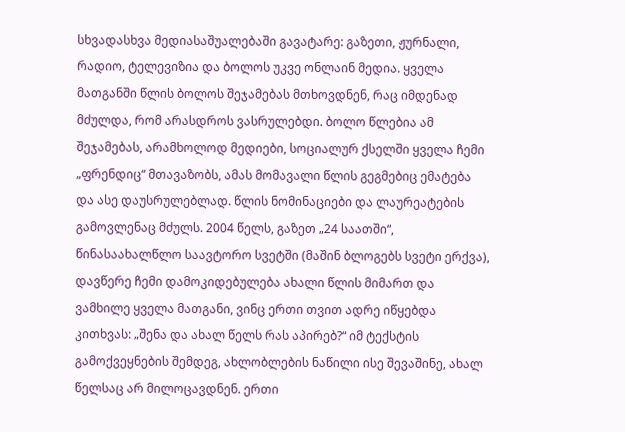სხვადასხვა მედიასაშუალებაში გავატარე: გაზეთი, ჟურნალი, რადიო, ტელევიზია და ბოლოს უკვე ონლაინ მედია. ყველა მათგანში წლის ბოლოს შეჯამებას მთხოვდნენ, რაც იმდენად მძულდა, რომ არასდროს ვასრულებდი. ბოლო წლებია ამ შეჯამებას, არამხოლოდ მედიები, სოციალურ ქსელში ყველა ჩემი „ფრენდიც“ მთავაზობს, ამას მომავალი წლის გეგმებიც ემატება და ასე დაუსრულებლად. წლის ნომინაციები და ლაურეატების გამოვლენაც მძულს. 2004 წელს, გაზეთ „24 საათში“, წინასაახალწლო საავტორო სვეტში (მაშინ ბლოგებს სვეტი ერქვა), დავწერე ჩემი დამოკიდებულება ახალი წლის მიმართ და ვამხილე ყველა მათგანი, ვინც ერთი თვით ადრე იწყებდა კითხვას: „შენა და ახალ წელს რას აპირებ?“ იმ ტექსტის გამოქვეყნების შემდეგ, ახლობლების ნაწილი ისე შევაშინე, ახალ წელსაც არ მილოცავდნენ. ერთი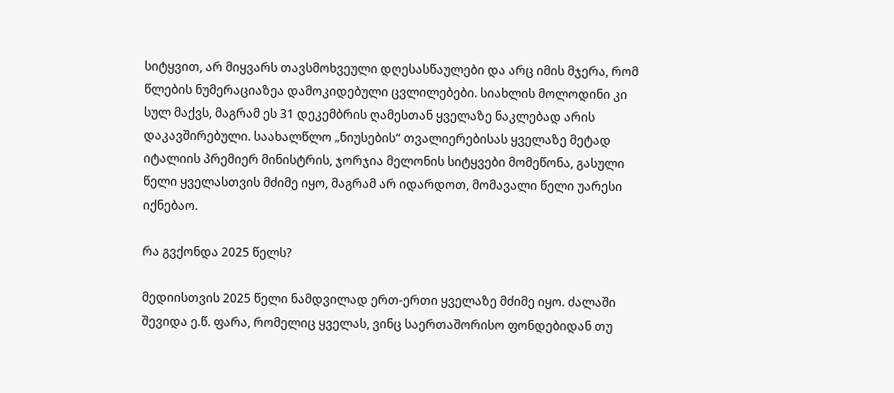სიტყვით, არ მიყვარს თავსმოხვეული დღესასწაულები და არც იმის მჯერა, რომ წლების ნუმერაციაზეა დამოკიდებული ცვლილებები. სიახლის მოლოდინი კი სულ მაქვს, მაგრამ ეს 31 დეკემბრის ღამესთან ყველაზე ნაკლებად არის დაკავშირებული. საახალწლო „ნიუსების“ თვალიერებისას ყველაზე მეტად იტალიის პრემიერ მინისტრის, ჯორჯია მელონის სიტყვები მომეწონა, გასული წელი ყველასთვის მძიმე იყო, მაგრამ არ იდარდოთ, მომავალი წელი უარესი იქნებაო.

რა გვქონდა 2025 წელს?

მედიისთვის 2025 წელი ნამდვილად ერთ-ერთი ყველაზე მძიმე იყო. ძალაში შევიდა ე.წ. ფარა, რომელიც ყველას, ვინც საერთაშორისო ფონდებიდან თუ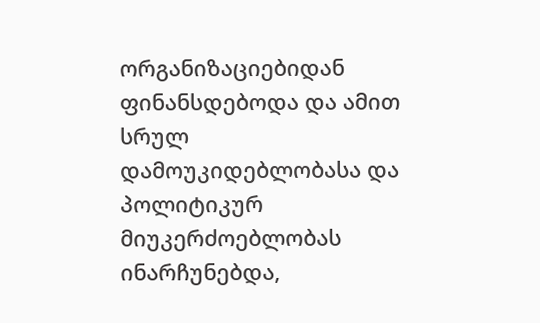ორგანიზაციებიდან ფინანსდებოდა და ამით სრულ დამოუკიდებლობასა და პოლიტიკურ მიუკერძოებლობას ინარჩუნებდა,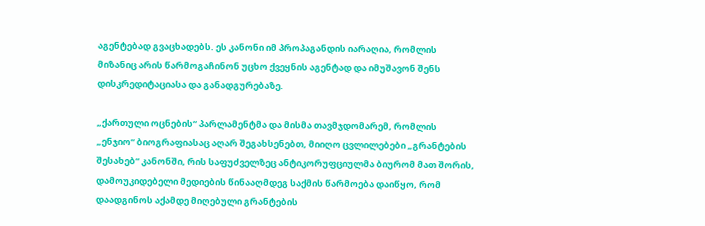აგენტებად გვაცხადებს. ეს კანონი იმ პროპაგანდის იარაღია, რომლის მიზანიც არის წარმოგაჩინონ უცხო ქვეყნის აგენტად და იმუშავონ შენს დისკრედიტაციასა და განადგურებაზე.

„ქართული ოცნების“ პარლამენტმა და მისმა თავმჯდომარემ, რომლის „ენჯიო“ ბიოგრაფიასაც აღარ შეგახსენებთ, მიიღო ცვლილებები „გრანტების შესახებ“ კანონში, რის საფუძველზეც ანტიკორუფციულმა ბიურომ მათ შორის, დამოუკიდებელი მედიების წინააღმდეგ საქმის წარმოება დაიწყო, რომ დაადგინოს აქამდე მიღებული გრანტების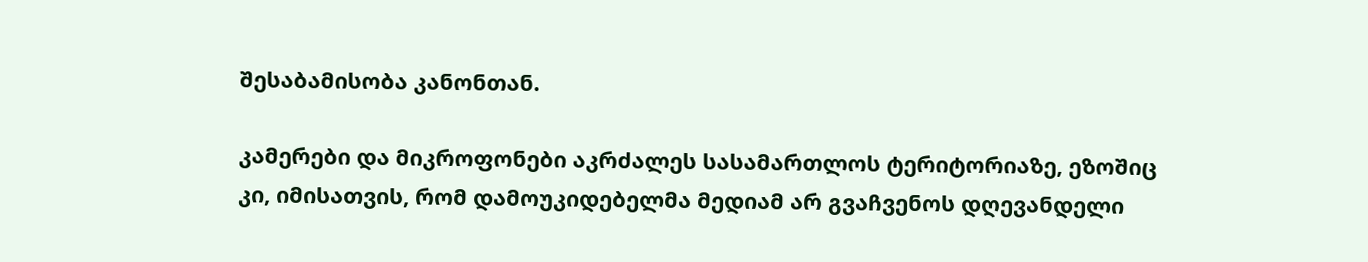შესაბამისობა კანონთან.

კამერები და მიკროფონები აკრძალეს სასამართლოს ტერიტორიაზე, ეზოშიც კი, იმისათვის, რომ დამოუკიდებელმა მედიამ არ გვაჩვენოს დღევანდელი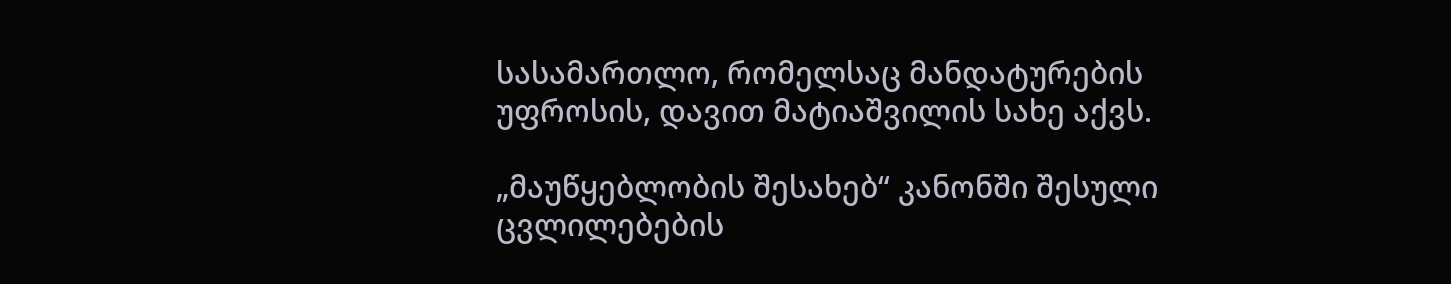სასამართლო, რომელსაც მანდატურების უფროსის, დავით მატიაშვილის სახე აქვს.

„მაუწყებლობის შესახებ“ კანონში შესული ცვლილებების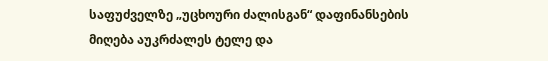საფუძველზე „უცხოური ძალისგან“ დაფინანსების მიღება აუკრძალეს ტელე და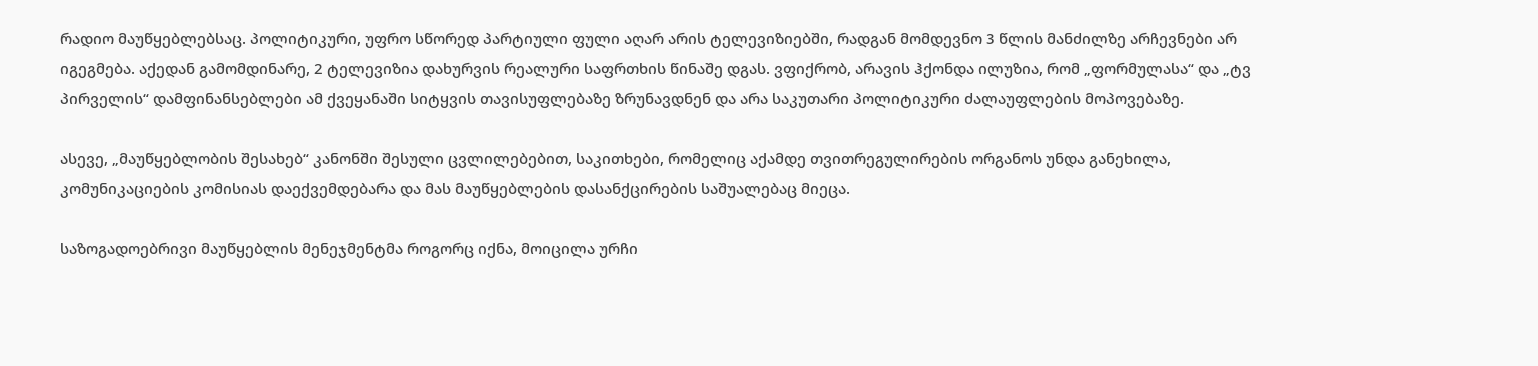რადიო მაუწყებლებსაც. პოლიტიკური, უფრო სწორედ პარტიული ფული აღარ არის ტელევიზიებში, რადგან მომდევნო 3 წლის მანძილზე არჩევნები არ იგეგმება. აქედან გამომდინარე, 2 ტელევიზია დახურვის რეალური საფრთხის წინაშე დგას. ვფიქრობ, არავის ჰქონდა ილუზია, რომ „ფორმულასა“ და „ტვ პირველის“ დამფინანსებლები ამ ქვეყანაში სიტყვის თავისუფლებაზე ზრუნავდნენ და არა საკუთარი პოლიტიკური ძალაუფლების მოპოვებაზე.

ასევე, „მაუწყებლობის შესახებ“ კანონში შესული ცვლილებებით, საკითხები, რომელიც აქამდე თვითრეგულირების ორგანოს უნდა განეხილა, კომუნიკაციების კომისიას დაექვემდებარა და მას მაუწყებლების დასანქცირების საშუალებაც მიეცა.

საზოგადოებრივი მაუწყებლის მენეჯმენტმა როგორც იქნა, მოიცილა ურჩი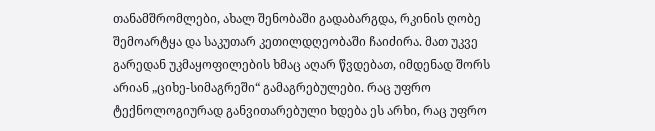თანამშრომლები, ახალ შენობაში გადაბარგდა, რკინის ღობე შემოარტყა და საკუთარ კეთილდღეობაში ჩაიძირა. მათ უკვე გარედან უკმაყოფილების ხმაც აღარ წვდებათ, იმდენად შორს არიან „ციხე-სიმაგრეში“ გამაგრებულები. რაც უფრო ტექნოლოგიურად განვითარებული ხდება ეს არხი, რაც უფრო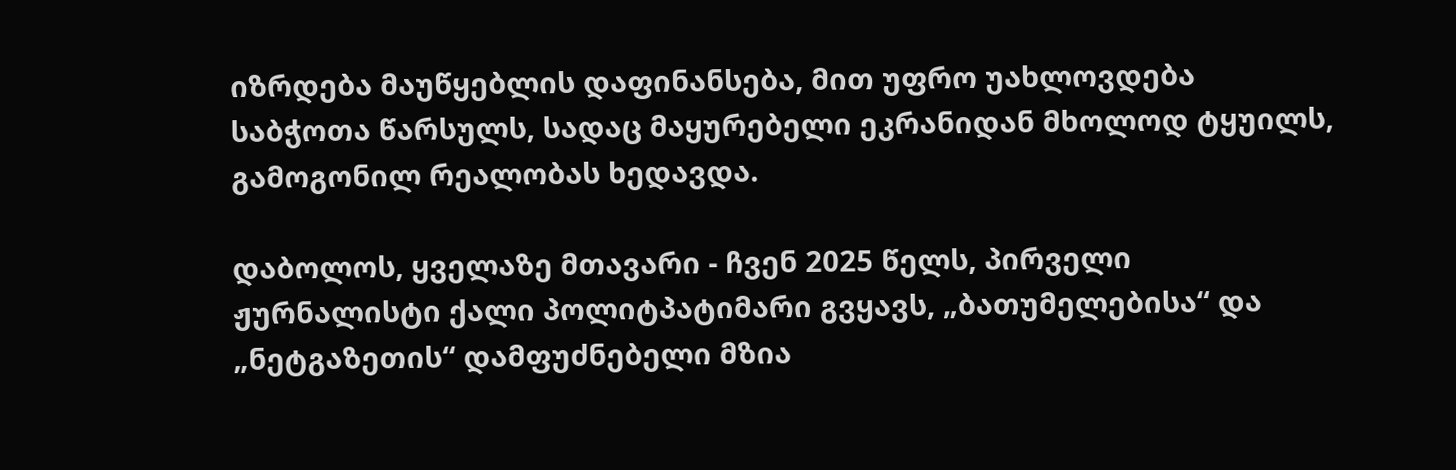იზრდება მაუწყებლის დაფინანსება, მით უფრო უახლოვდება საბჭოთა წარსულს, სადაც მაყურებელი ეკრანიდან მხოლოდ ტყუილს, გამოგონილ რეალობას ხედავდა.

დაბოლოს, ყველაზე მთავარი - ჩვენ 2025 წელს, პირველი ჟურნალისტი ქალი პოლიტპატიმარი გვყავს, „ბათუმელებისა“ და „ნეტგაზეთის“ დამფუძნებელი მზია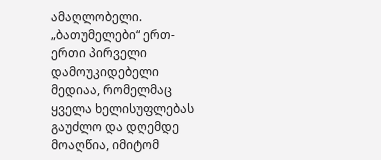ამაღლობელი. „ბათუმელები“ ერთ-ერთი პირველი დამოუკიდებელი მედიაა, რომელმაც ყველა ხელისუფლებას გაუძლო და დღემდე მოაღწია, იმიტომ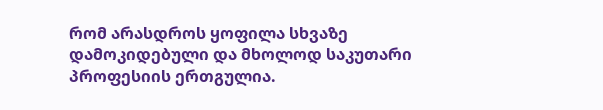რომ არასდროს ყოფილა სხვაზე დამოკიდებული და მხოლოდ საკუთარი პროფესიის ერთგულია.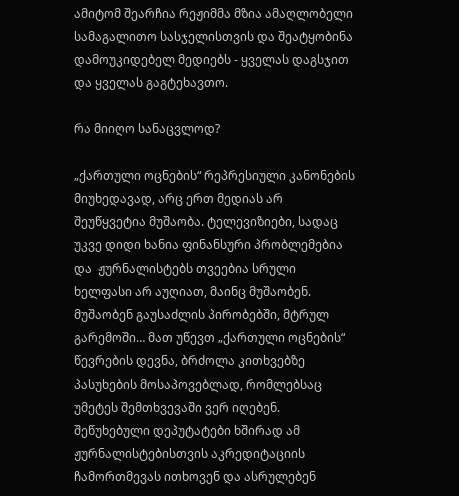ამიტომ შეარჩია რეჟიმმა მზია ამაღლობელი სამაგალითო სასჯელისთვის და შეატყობინა დამოუკიდებელ მედიებს - ყველას დაგსჯით და ყველას გაგტეხავთო.

რა მიიღო სანაცვლოდ?

„ქართული ოცნების“ რეპრესიული კანონების მიუხედავად, არც ერთ მედიას არ შეუწყვეტია მუშაობა. ტელევიზიები, სადაც უკვე დიდი ხანია ფინანსური პრობლემებია და  ჟურნალისტებს თვეებია სრული ხელფასი არ აუღიათ, მაინც მუშაობენ. მუშაობენ გაუსაძლის პირობებში, მტრულ გარემოში… მათ უწევთ „ქართული ოცნების“ წევრების დევნა, ბრძოლა კითხვებზე პასუხების მოსაპოვებლად, რომლებსაც უმეტეს შემთხვევაში ვერ იღებენ. შეწუხებული დეპუტატები ხშირად ამ ჟურნალისტებისთვის აკრედიტაციის ჩამორთმევას ითხოვენ და ასრულებენ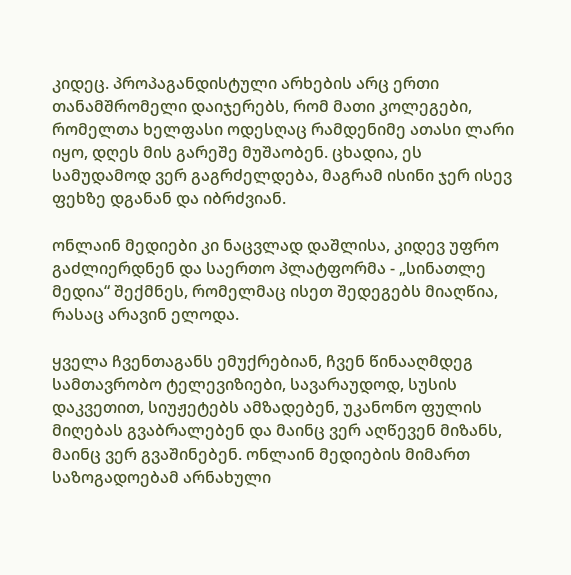კიდეც. პროპაგანდისტული არხების არც ერთი თანამშრომელი დაიჯერებს, რომ მათი კოლეგები, რომელთა ხელფასი ოდესღაც რამდენიმე ათასი ლარი იყო, დღეს მის გარეშე მუშაობენ. ცხადია, ეს სამუდამოდ ვერ გაგრძელდება, მაგრამ ისინი ჯერ ისევ ფეხზე დგანან და იბრძვიან.

ონლაინ მედიები კი ნაცვლად დაშლისა, კიდევ უფრო გაძლიერდნენ და საერთო პლატფორმა - „სინათლე მედია“ შექმნეს, რომელმაც ისეთ შედეგებს მიაღწია, რასაც არავინ ელოდა.

ყველა ჩვენთაგანს ემუქრებიან, ჩვენ წინააღმდეგ სამთავრობო ტელევიზიები, სავარაუდოდ, სუსის დაკვეთით, სიუჟეტებს ამზადებენ, უკანონო ფულის მიღებას გვაბრალებენ და მაინც ვერ აღწევენ მიზანს, მაინც ვერ გვაშინებენ. ონლაინ მედიების მიმართ საზოგადოებამ არნახული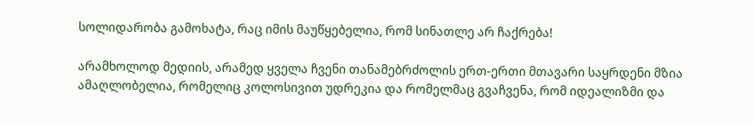სოლიდარობა გამოხატა, რაც იმის მაუწყებელია, რომ სინათლე არ ჩაქრება!

არამხოლოდ მედიის, არამედ ყველა ჩვენი თანამებრძოლის ერთ-ერთი მთავარი საყრდენი მზია ამაღლობელია, რომელიც კოლოსივით უდრეკია და რომელმაც გვაჩვენა, რომ იდეალიზმი და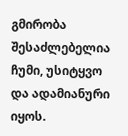გმირობა შესაძლებელია ჩუმი, უსიტყვო და ადამიანური იყოს.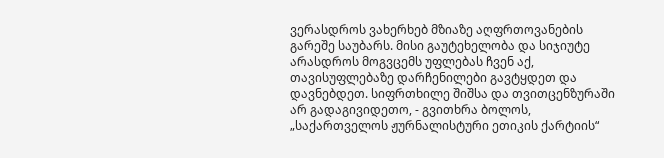ვერასდროს ვახერხებ მზიაზე აღფრთოვანების გარეშე საუბარს. მისი გაუტეხელობა და სიჯიუტე არასდროს მოგვცემს უფლებას ჩვენ აქ, თავისუფლებაზე დარჩენილები გავტყდეთ და დავნებდეთ. სიფრთხილე შიშსა და თვითცენზურაში არ გადაგივიდეთო, - გვითხრა ბოლოს, „საქართველოს ჟურნალისტური ეთიკის ქარტიის“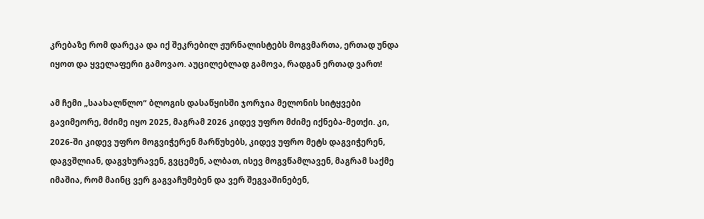კრებაზე რომ დარეკა და იქ შეკრებილ ჟურნალისტებს მოგვმართა, ერთად უნდა იყოთ და ყველაფერი გამოვაო. აუცილებლად გამოვა, რადგან ერთად ვართ!

ამ ჩემი „საახალწლო“ ბლოგის დასაწყისში ჯორჯია მელონის სიტყვები გავიმეორე, მძიმე იყო 2025, მაგრამ 2026 კიდევ უფრო მძიმე იქნება-მეთქი. კი, 2026-ში კიდევ უფრო მოგვიჭერენ მარწუხებს, კიდევ უფრო მეტს დაგვიჭერენ, დაგვშლიან, დაგვხურავენ, გვცემენ, ალბათ, ისევ მოგვწამლავენ, მაგრამ საქმე იმაშია, რომ მაინც ვერ გაგვაჩუმებენ და ვერ შეგვაშინებენ,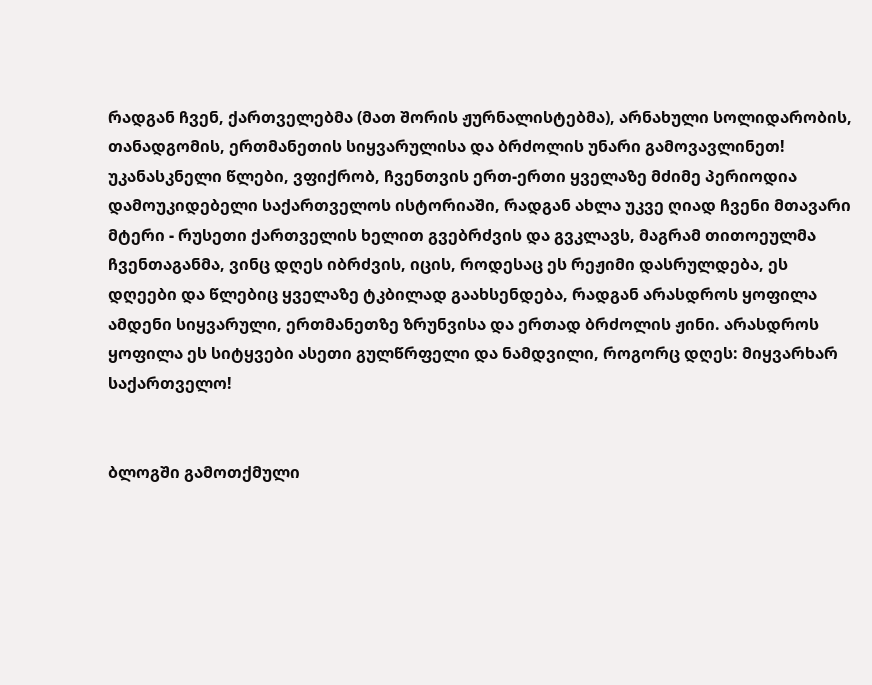რადგან ჩვენ, ქართველებმა (მათ შორის ჟურნალისტებმა), არნახული სოლიდარობის, თანადგომის, ერთმანეთის სიყვარულისა და ბრძოლის უნარი გამოვავლინეთ! უკანასკნელი წლები, ვფიქრობ, ჩვენთვის ერთ-ერთი ყველაზე მძიმე პერიოდია დამოუკიდებელი საქართველოს ისტორიაში, რადგან ახლა უკვე ღიად ჩვენი მთავარი მტერი - რუსეთი ქართველის ხელით გვებრძვის და გვკლავს, მაგრამ თითოეულმა ჩვენთაგანმა, ვინც დღეს იბრძვის, იცის, როდესაც ეს რეჟიმი დასრულდება, ეს დღეები და წლებიც ყველაზე ტკბილად გაახსენდება, რადგან არასდროს ყოფილა ამდენი სიყვარული, ერთმანეთზე ზრუნვისა და ერთად ბრძოლის ჟინი. არასდროს ყოფილა ეს სიტყვები ასეთი გულწრფელი და ნამდვილი, როგორც დღეს: მიყვარხარ საქართველო!


ბლოგში გამოთქმული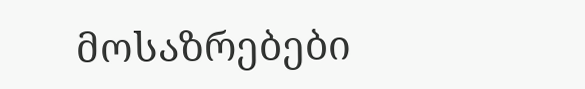მოსაზრებები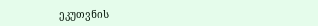ეკუთვნის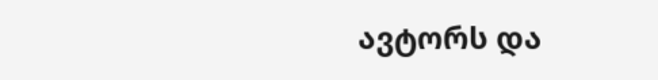ავტორს და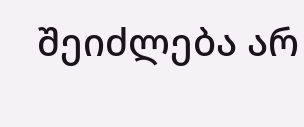შეიძლება არ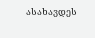ასახავდეს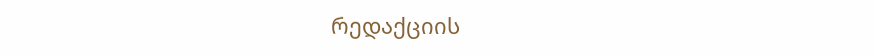რედაქციის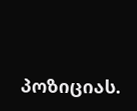პოზიციას.